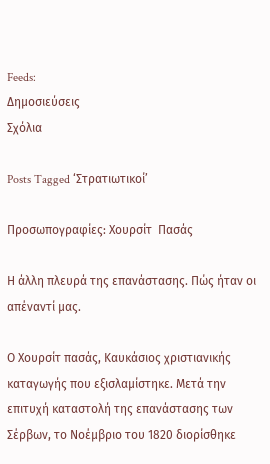Feeds:
Δημοσιεύσεις
Σχόλια

Posts Tagged ‘Στρατιωτικοί’

Προσωπογραφίες: Χουρσίτ  Πασάς

Η άλλη πλευρά της επανάστασης. Πώς ήταν οι απέναντί μας.

Ο Χουρσίτ πασάς, Καυκάσιος χριστιανικής καταγωγής που εξισλαμίστηκε. Μετά την επιτυχή καταστολή της επανάστασης των Σέρβων, το Νοέμβριο του 1820 διορίσθηκε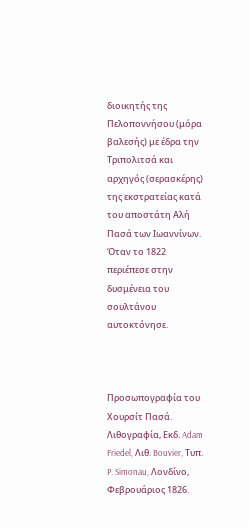διοικητής της Πελοποννήσου (μόρα βαλεσής) με έδρα την Τριπολιτσά και αρχηγός (σερασκέρης) της εκστρατείας κατά του αποστάτη Αλή Πασά των Ιωαννίνων. Όταν το 1822 περιέπεσε στην δυσμένεια του σουλτάνου αυτοκτόνησε.



Προσωπογραφία του Χουρσίτ Πασά. Λιθογραφία, Εκδ. Adam Friedel, Λιθ. Bouvier, Τυπ. P. Simonau, Λονδίνο, Φεβρουάριος 1826.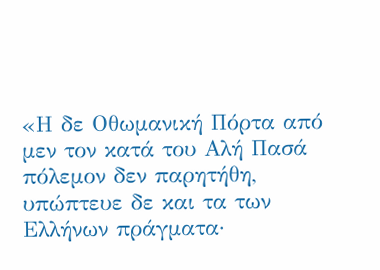«Η δε Οθωμανική Πόρτα από μεν τον κατά του Αλή Πασά πόλεμον δεν παρητήθη, υπώπτευε δε και τα των Ελλήνων πράγματα·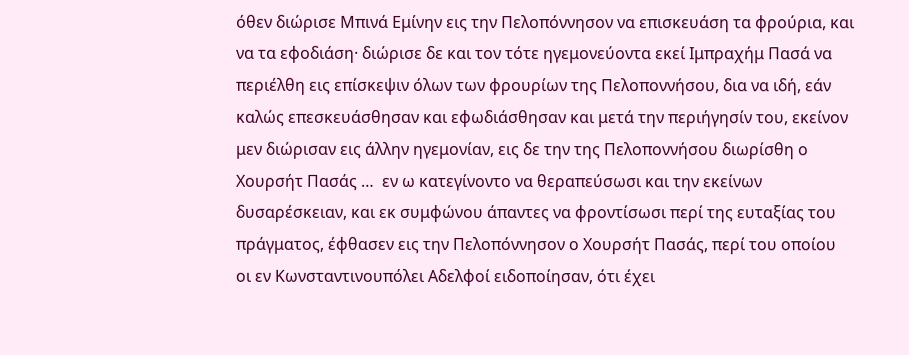όθεν διώρισε Μπινά Εμίνην εις την Πελοπόννησον να επισκευάση τα φρούρια, και να τα εφοδιάση· διώρισε δε και τον τότε ηγεμονεύοντα εκεί Ιμπραχήμ Πασά να περιέλθη εις επίσκεψιν όλων των φρουρίων της Πελοποννήσου, δια να ιδή, εάν καλώς επεσκευάσθησαν και εφωδιάσθησαν και μετά την περιήγησίν του, εκείνον μεν διώρισαν εις άλλην ηγεμονίαν, εις δε την της Πελοποννήσου διωρίσθη ο Χουρσήτ Πασάς …  εν ω κατεγίνοντο να θεραπεύσωσι και την εκείνων δυσαρέσκειαν, και εκ συμφώνου άπαντες να φροντίσωσι περί της ευταξίας του πράγματος, έφθασεν εις την Πελοπόννησον ο Χουρσήτ Πασάς, περί του οποίου οι εν Κωνσταντινουπόλει Αδελφοί ειδοποίησαν, ότι έχει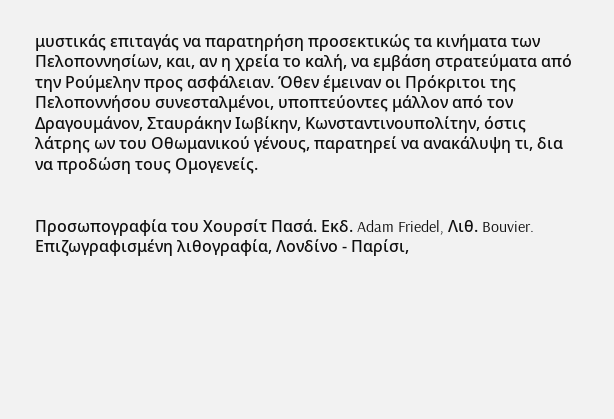μυστικάς επιταγάς να παρατηρήση προσεκτικώς τα κινήματα των Πελοποννησίων, και, αν η χρεία το καλή, να εμβάση στρατεύματα από την Ρούμελην προς ασφάλειαν. Όθεν έμειναν οι Πρόκριτοι της Πελοποννήσου συνεσταλμένοι, υποπτεύοντες μάλλον από τον Δραγουμάνον, Σταυράκην Ιωβίκην, Κωνσταντινουπολίτην, όστις λάτρης ων του Οθωμανικού γένους, παρατηρεί να ανακάλυψη τι, δια να προδώση τους Ομογενείς.


Προσωπογραφία του Χουρσίτ Πασά. Εκδ. Adam Friedel, Λιθ. Bouvier. Επιζωγραφισμένη λιθογραφία, Λονδίνο - Παρίσι,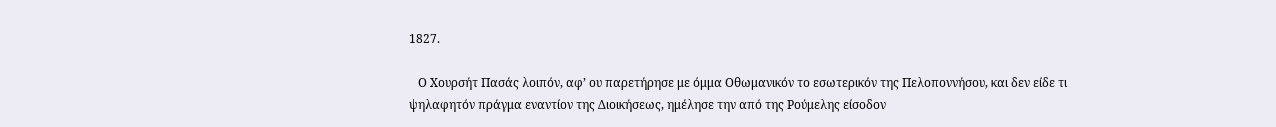1827.

   Ο Χουρσήτ Πασάς λοιπόν, αφ’ ου παρετήρησε με όμμα Οθωμανικόν το εσωτερικόν της Πελοποννήσου, και δεν είδε τι ψηλαφητόν πράγμα εναντίον της Διοικήσεως, ημέλησε την από της Ρούμελης είσοδον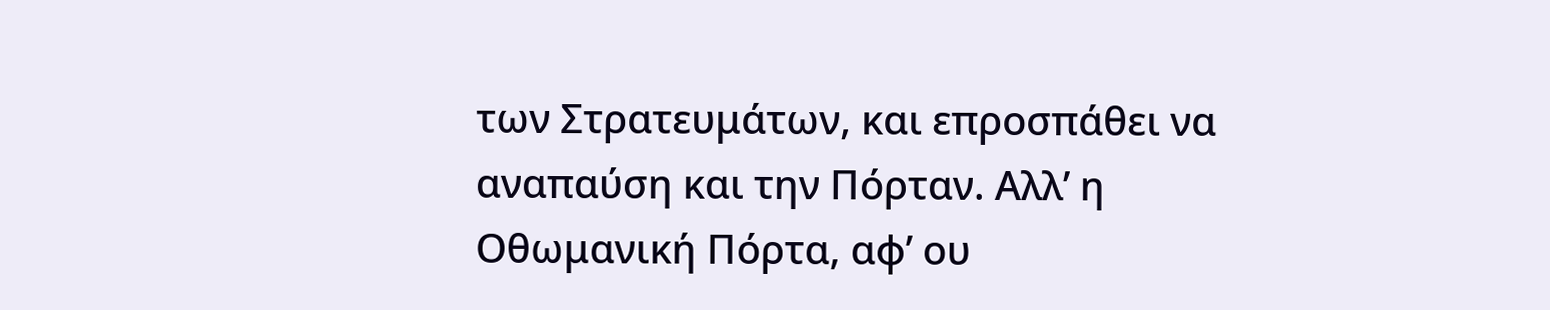των Στρατευμάτων, και επροσπάθει να αναπαύση και την Πόρταν. Αλλ’ η Οθωμανική Πόρτα, αφ’ ου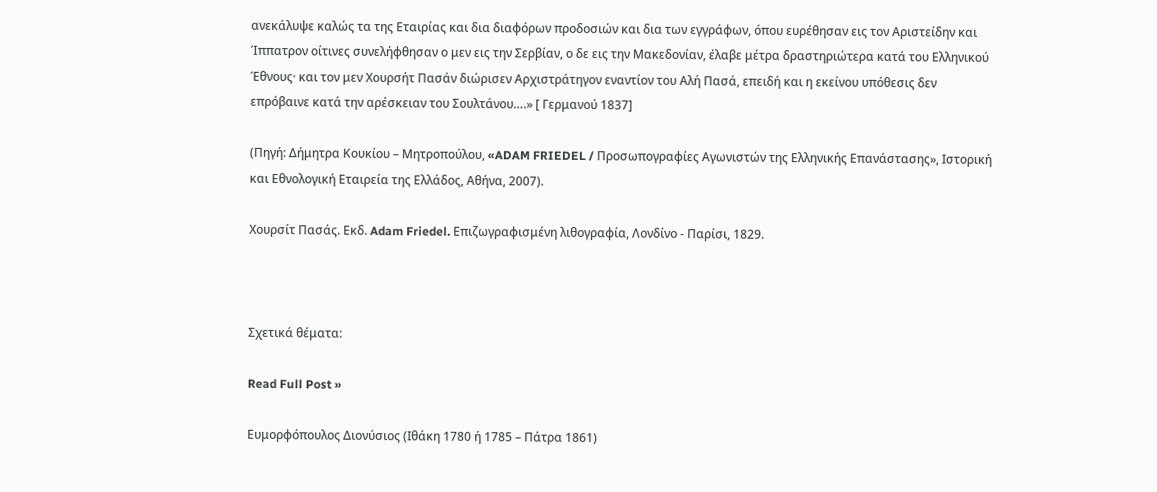ανεκάλυψε καλώς τα της Εταιρίας και δια διαφόρων προδοσιών και δια των εγγράφων, όπου ευρέθησαν εις τον Αριστείδην και Ίππατρον οίτινες συνελήφθησαν ο μεν εις την Σερβίαν, ο δε εις την Μακεδονίαν, έλαβε μέτρα δραστηριώτερα κατά του Ελληνικού Έθνους· και τον μεν Χουρσήτ Πασάν διώρισεν Αρχιστράτηγον εναντίον του Αλή Πασά, επειδή και η εκείνου υπόθεσις δεν επρόβαινε κατά την αρέσκειαν του Σουλτάνου….» [ Γερμανού 1837]

(Πηγή: Δήμητρα Κουκίου – Μητροπούλου, «ADAM FRIEDEL / Προσωπογραφίες Αγωνιστών της Ελληνικής Επανάστασης», Ιστορική και Εθνολογική Εταιρεία της Ελλάδος, Αθήνα, 2007).

Χουρσίτ Πασάς. Εκδ. Adam Friedel. Επιζωγραφισμένη λιθογραφία, Λονδίνο - Παρίσι, 1829.



Σχετικά θέματα:

Read Full Post »

Ευμορφόπουλος Διονύσιος (Ιθάκη 1780 ή 1785 – Πάτρα 1861)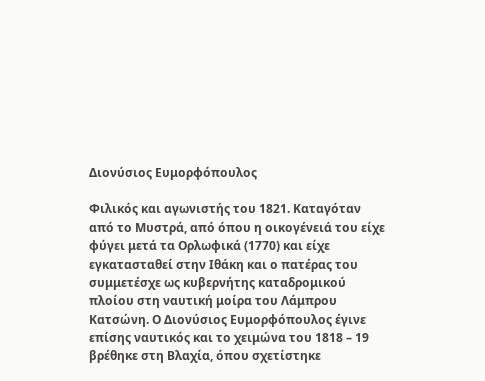Διονύσιος Ευμορφόπουλος

Φιλικός και αγωνιστής του 1821. Καταγόταν από το Μυστρά, από όπου η οικογένειά του είχε φύγει μετά τα Ορλωφικά (1770) και είχε εγκατασταθεί στην Ιθάκη και ο πατέρας του συμμετέσχε ως κυβερνήτης καταδρομικού πλοίου στη ναυτική μοίρα του Λάμπρου Κατσώνη. Ο Διονύσιος Ευμορφόπουλος έγινε επίσης ναυτικός και το χειμώνα του 1818 – 19 βρέθηκε στη Βλαχία, όπου σχετίστηκε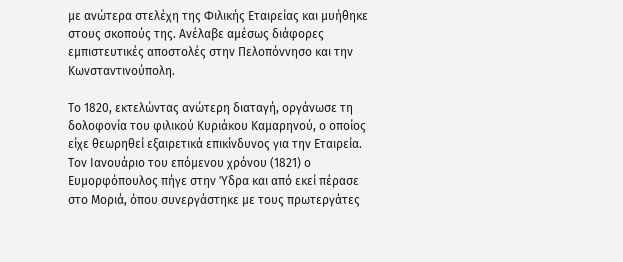με ανώτερα στελέχη της Φιλικής Εταιρείας και μυήθηκε στους σκοπούς της. Ανέλαβε αμέσως διάφορες εμπιστευτικές αποστολές στην Πελοπόννησο και την Κωνσταντινούπολη.

Το 1820, εκτελώντας ανώτερη διαταγή, οργάνωσε τη δολοφονία του φιλικού Κυριάκου Καμαρηνού, ο οποίος είχε θεωρηθεί εξαιρετικά επικίνδυνος για την Εταιρεία. Τον Ιανουάριο του επόμενου χρόνου (1821) ο Ευμορφόπουλος πήγε στην Ύδρα και από εκεί πέρασε στο Μοριά, όπου συνεργάστηκε με τους πρωτεργάτες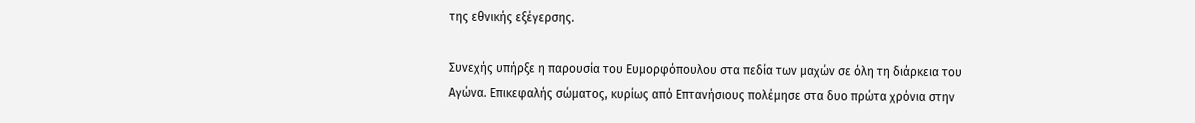της εθνικής εξέγερσης.

Συνεχής υπήρξε η παρουσία του Ευμορφόπουλου στα πεδία των μαχών σε όλη τη διάρκεια του Αγώνα. Επικεφαλής σώματος, κυρίως από Επτανήσιους πολέμησε στα δυο πρώτα χρόνια στην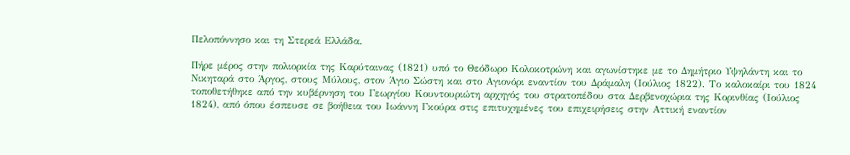Πελοπόννησο και τη Στερεά Ελλάδα.

Πήρε μέρος στην πολιορκία της Καρύταινας (1821) υπό το Θεόδωρο Κολοκοτρώνη και αγωνίστηκε με το Δημήτριο Υψηλάντη και το Νικηταρά στο Άργος, στους Μύλους, στον Άγιο Σώστη και στο Αγιονόρι εναντίον του Δράμαλη (Ιούλιος 1822). Το καλοκαίρι του 1824 τοποθετήθηκε από την κυβέρνηση του Γεωργίου Κουντουριώτη αρχηγός του στρατοπέδου στα Δερβενοχώρια της Κορινθίας (Ιούλιος 1824), από όπου έσπευσε σε βοήθεια του Ιωάννη Γκούρα στις επιτυχημένες του επιχειρήσεις στην Αττική εναντίον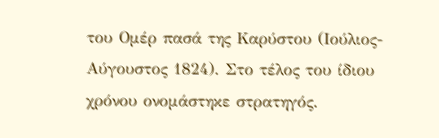του Ομέρ πασά της Καρύστου (Ιούλιος- Αύγουστος 1824). Στο τέλος του ίδιου χρόνου ονομάστηκε στρατηγός.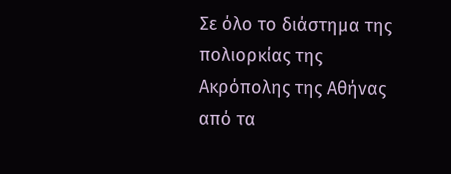Σε όλο το διάστημα της πολιορκίας της Ακρόπολης της Αθήνας από τα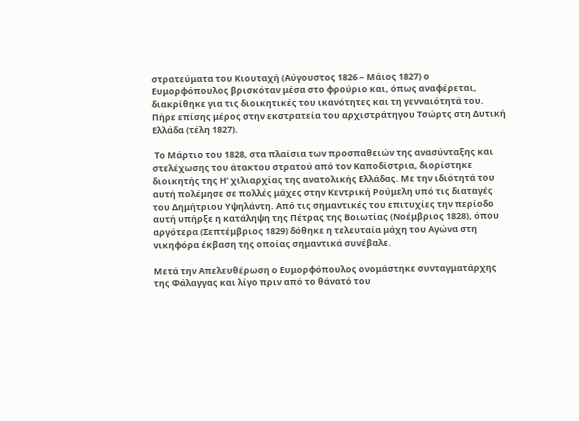στρατεύματα του Κιουταχή (Αύγουστος 1826 – Μάιος 1827) ο Ευμορφόπουλος βρισκόταν μέσα στο φρούριο και, όπως αναφέρεται, διακρίθηκε για τις διοικητικές του ικανότητες και τη γενναιότητά του. Πήρε επίσης μέρος στην εκστρατεία του αρχιστράτηγου Τσώρτς στη Δυτική Ελλάδα (τέλη 1827).

 Το Μάρτιο του 1828, στα πλαίσια των προσπαθειών της ανασύνταξης και στελέχωσης του άτακτου στρατού από τον Καποδίστρια, διορίστηκε διοικητής της Η’ χιλιαρχίας της ανατολικής Ελλάδας. Με την ιδιότητά του αυτή πολέμησε σε πολλές μάχες στην Κεντρική Ρούμελη υπό τις διαταγές του Δημήτριου Υψηλάντη. Από τις σημαντικές του επιτυχίες την περίοδο αυτή υπήρξε η κατάληψη της Πέτρας της Βοιωτίας (Νοέμβριος 1828), όπου αργότερα (Σεπτέμβριος 1829) δόθηκε η τελευταία μάχη του Αγώνα στη νικηφόρα έκβαση της οποίας σημαντικά συνέβαλε.

Μετά την Απελευθέρωση ο Ευμορφόπουλος ονομάστηκε συνταγματάρχης της Φάλαγγας και λίγο πριν από το θάνατό του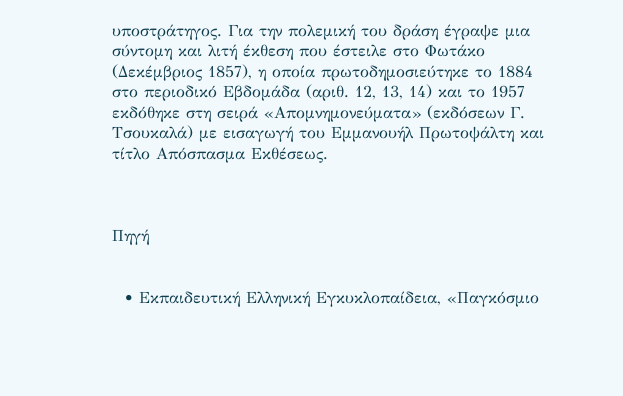υποστράτηγος. Για την πολεμική του δράση έγραψε μια σύντομη και λιτή έκθεση που έστειλε στο Φωτάκο (Δεκέμβριος 1857), η οποία πρωτοδημοσιεύτηκε το 1884 στο περιοδικό Εβδομάδα (αριθ. 12, 13, 14) και το 1957 εκδόθηκε στη σειρά «Απομνημονεύματα» (εκδόσεων Γ. Τσουκαλά) με εισαγωγή του Εμμανουήλ Πρωτοψάλτη και τίτλο Απόσπασμα Εκθέσεως.



Πηγή


  • Εκπαιδευτική Ελληνική Εγκυκλοπαίδεια, «Παγκόσμιο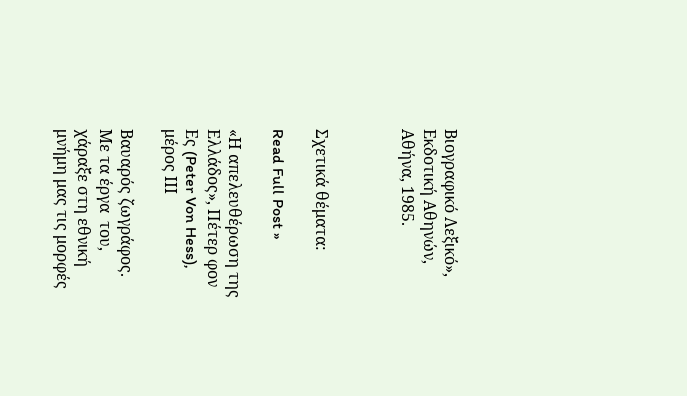Βιογραφικό Λεξικό», Εκδοτική Αθηνών, Αθήνα, 1985.



Σχετικά θέματα:

Read Full Post »

«Η απελευθέρωση της Ελλάδος», Πέτερ φον Ες (Peter Von Hess), μέρος ΙΙΙ

Βαυαρός ζωγράφος. Με τα έργα  του, χάραξε στη εθνική μνήμη μας τις μορφές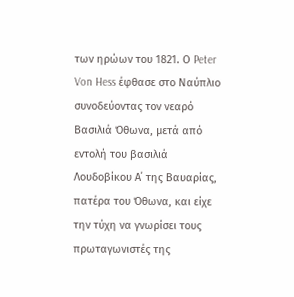των ηρώων του 1821. Ο Peter Von Hess έφθασε στο Ναύπλιο συνοδεύοντας τον νεαρό Βασιλιά Όθωνα, μετά από εντολή του βασιλιά Λουδοβίκου Α΄ της Βαυαρίας, πατέρα του Όθωνα, και είχε την τύχη να γνωρίσει τους πρωταγωνιστές της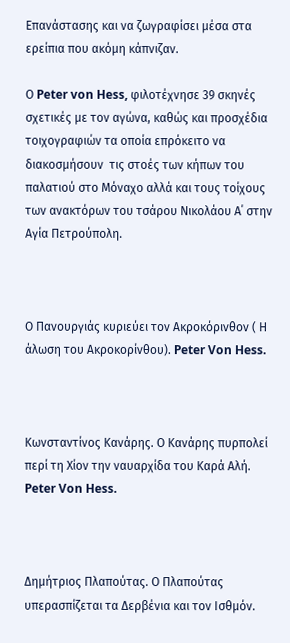Επανάστασης και να ζωγραφίσει μέσα στα ερείπια που ακόμη κάπνιζαν.

Ο Peter von Hess, φιλοτέχνησε 39 σκηνές σχετικές με τον αγώνα, καθώς και προσχέδια τοιχογραφιών τα οποία επρόκειτο να διακοσμήσουν  τις στοές των κήπων του παλατιού στο Μόναχο αλλά και τους τοίχους των ανακτόρων του τσάρου Νικολάου Α΄ στην Αγία Πετρούπολη.



Ο Πανουργιάς κυριεύει τον Ακροκόρινθον ( Η άλωση του Ακροκορίνθου). Peter Von Hess.



Κωνσταντίνος Κανάρης. Ο Κανάρης πυρπολεί περί τη Χίον την ναυαρχίδα του Καρά Αλή. Peter Von Hess.



Δημήτριος Πλαπούτας. Ο Πλαπούτας υπερασπίζεται τα Δερβένια και τον Ισθμόν.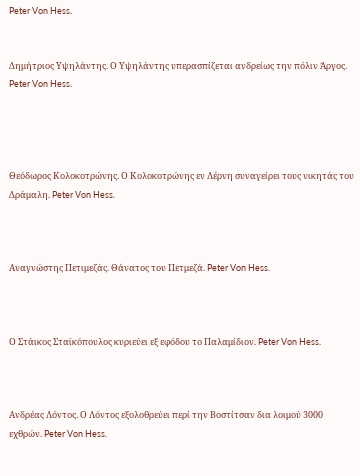Peter Von Hess.


Δημήτριος Υψηλάντης. Ο Υψηλάντης υπερασπίζεται ανδρείως την πόλιν Άργος. Peter Von Hess.




Θεόδωρος Κολοκοτρώνης. Ο Κολοκοτρώνης εν Λέρνη συναγείρει τους νικητάς του Δράμαλη. Peter Von Hess.



Αναγνώστης Πετιμεζάς. Θάνατος του Πετμεζά. Peter Von Hess.



Ο Στάικος Σταϊκόπουλος κυριεύει εξ εφόδου το Παλαμίδιον. Peter Von Hess.



Ανδρέας Λόντος. Ο Λόντος εξολοθρεύει περί την Βοστίτσαν δια λοιμού 3000 εχθρών. Peter Von Hess.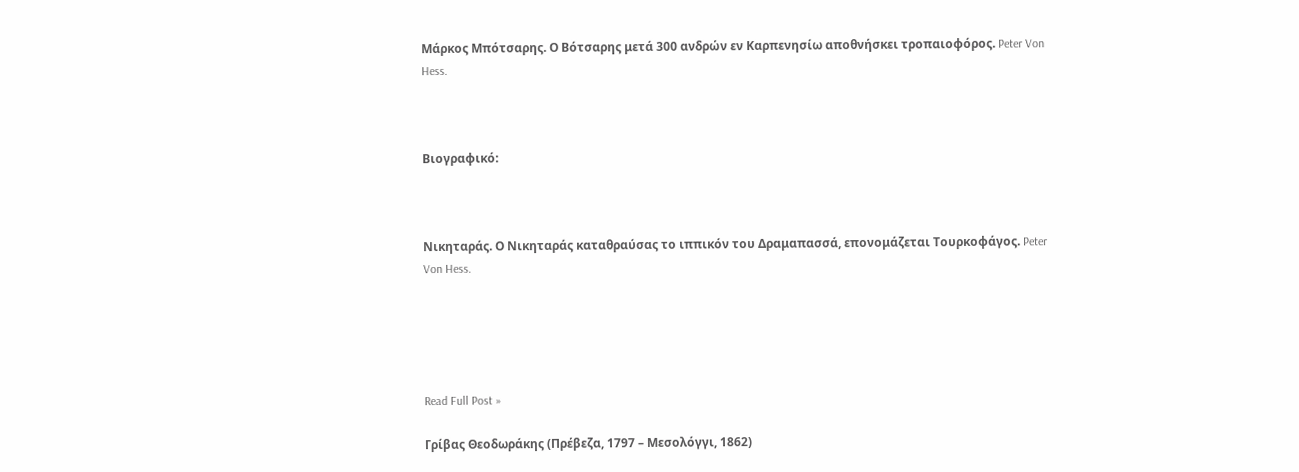Μάρκος Μπότσαρης. Ο Βότσαρης μετά 300 ανδρών εν Καρπενησίω αποθνήσκει τροπαιοφόρος. Peter Von Hess.



Βιογραφικό:



Νικηταράς. Ο Νικηταράς καταθραύσας το ιππικόν του Δραμαπασσά, επονομάζεται Τουρκοφάγος. Peter Von Hess.





Read Full Post »

Γρίβας Θεοδωράκης (Πρέβεζα, 1797 – Μεσολόγγι, 1862)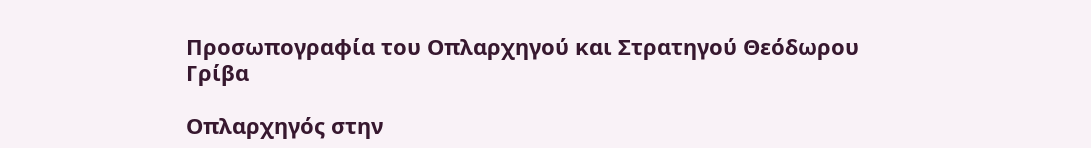Προσωπογραφία του Οπλαρχηγού και Στρατηγού Θεόδωρου Γρίβα

Οπλαρχηγός στην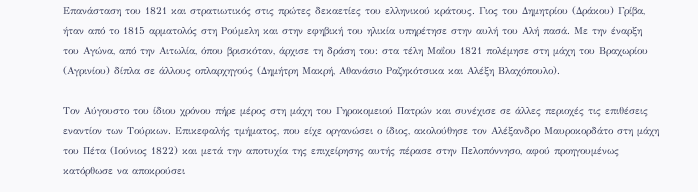Επανάσταση του 1821 και στρατιωτικός στις πρώτες δεκαετίες του ελληνικού κράτους. Γιος του Δημητρίου (Δράκου) Γρίβα, ήταν από το 1815 αρματολός στη Ρούμελη και στην εφηβική του ηλικία υπηρέτησε στην αυλή του Αλή πασά. Με την έναρξη του Αγώνα, από την Αιτωλία, όπου βρισκόταν, άρχισε τη δράση του: στα τέλη Μαΐου 1821 πολέμησε στη μάχη του Βραχωρίου (Αγρινίου) δίπλα σε άλλους οπλαρχηγούς (Δημήτρη Μακρή, Αθανάσιο Ραζηκότσικα και Αλέξη Βλαχόπουλο).

Τον Αύγουστο του ίδιου χρόνου πήρε μέρος στη μάχη του Γηροκομειού Πατρών και συνέχισε σε άλλες περιοχές τις επιθέσεις εναντίον των Τούρκων. Επικεφαλής τμήματος, που είχε οργανώσει ο ίδιος, ακολούθησε τον Αλέξανδρο Μαυροκορδάτο στη μάχη του Πέτα (Ιούνιος 1822) και μετά την αποτυχία της επιχείρησης αυτής πέρασε στην Πελοπόννησο, αφού προηγουμένως κατόρθωσε να αποκρούσει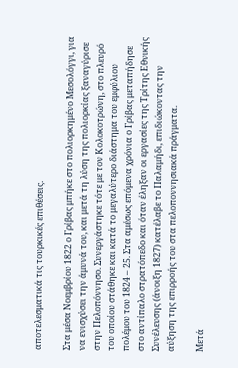αποτελεσματικά τις τουρκικές επιθέσεις.

Στα μέσα Νοεμβρίου 1822 ο Γρίβας μπήκε στο πολιορκημένο Μεσολόγγι, για να ενισχύσει την άμυνά του, και μετά τη λύση της πολιορκίας ξαναγύρισε στην Πελοπόννησο. Συνεργάστηκε τότε με τον Κολοκοτρώνη, στο πλευρό του οποίου στάθηκε και κατά το μεγαλύτερο διάστημα του εμφύλιου πολέμου του 1824 – 25. Στα αμέσως επόμενα χρόνια ο Γρίβας μεταπήδησε στο αντίπαλο στρατόπεδο και όταν έληξαν οι εργασίες της Τρίτης Εθνικής Συνέλευσης (άνοιξη 1827) κατέλαβε το Παλαμήδι, επιδιώκοντας την αύξηση της επιρροής του στα πελοποννησιακά πράγματα.

Μετά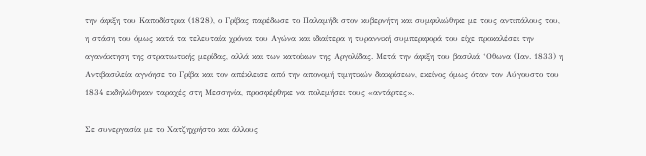την άφιξη του Καποδίστρια (1828), ο Γρίβας παρέδωσε το Παλαμήδι στον κυβερνήτη και συμφιλιώθηκε με τους αντιπάλους του, η στάση του όμως κατά τα τελευταία χρόνια του Αγώνα και ιδιαίτερα η τυραννική συμπεριφορά του είχε προκαλέσει την αγανάκτηση της στρατιωτικής μερίδας, αλλά και των κατοίκων της Αργολίδας. Μετά την άφιξη του βασιλιά ‘Οθωνα (Ιαν. 1833) η Αντιβασιλεία αγνόησε το Γρίβα και τον απέκλεισε από την απονομή τιμητικών διακρίσεων, εκείνος όμως όταν τον Αύγουστο του 1834 εκδηλώθηκαν ταραχές στη Μεσσηνία, προσφέρθηκε να πολεμήσει τους «αντάρτες».

Σε συνεργασία με το Χατζηχρήστο και άλλους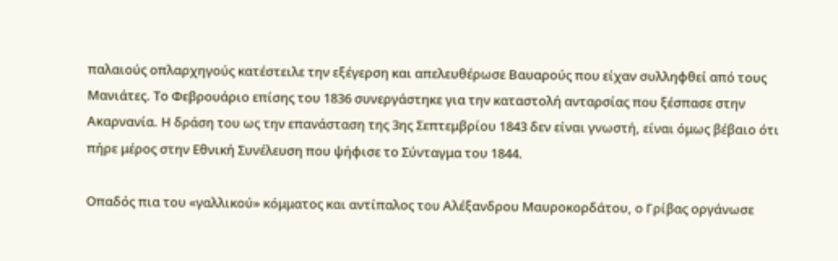παλαιούς οπλαρχηγούς κατέστειλε την εξέγερση και απελευθέρωσε Βαυαρούς που είχαν συλληφθεί από τους Μανιάτες. Το Φεβρουάριο επίσης του 1836 συνεργάστηκε για την καταστολή ανταρσίας που ξέσπασε στην Ακαρνανία. Η δράση του ως την επανάσταση της 3ης Σεπτεμβρίου 1843 δεν είναι γνωστή, είναι όμως βέβαιο ότι πήρε μέρος στην Εθνική Συνέλευση που ψήφισε το Σύνταγμα του 1844.

Οπαδός πια του «γαλλικού» κόμματος και αντίπαλος του Αλέξανδρου Μαυροκορδάτου, ο Γρίβας οργάνωσε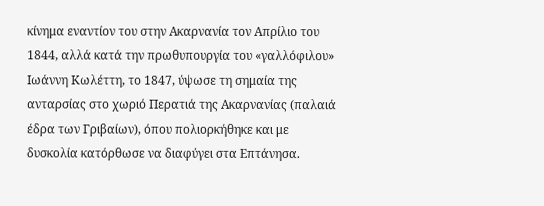κίνημα εναντίον του στην Ακαρνανία τον Απρίλιο του 1844, αλλά κατά την πρωθυπουργία του «γαλλόφιλου» Ιωάννη Κωλέττη, το 1847, ύψωσε τη σημαία της ανταρσίας στο χωριό Περατιά της Ακαρνανίας (παλαιά έδρα των Γριβαίων), όπου πολιορκήθηκε και με δυσκολία κατόρθωσε να διαφύγει στα Επτάνησα.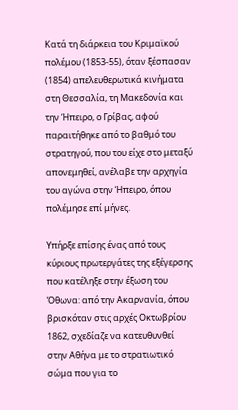Κατά τη διάρκεια του Κριμαϊκού πολέμου (1853-55), όταν ξέσπασαν (1854) απελευθερωτικά κινήματα στη Θεσσαλία, τη Μακεδονία και την Ήπειρο, ο Γρίβας, αφού παραιτήθηκε από το βαθμό του στρατηγού, που του είχε στο μεταξύ απονεμηθεί, ανέλαβε την αρχηγία του αγώνα στην Ήπειρο, όπου πολέμησε επί μήνες.

Υπήρξε επίσης ένας από τους κύριους πρωτεργάτες της εξέγερσης που κατέληξε στην έξωση του Όθωνα: από την Ακαρνανία, όπου βρισκόταν στις αρχές Οκτωβρίου 1862, σχεδίαζε να κατευθυνθεί στην Αθήνα με το στρατιωτικό σώμα που για το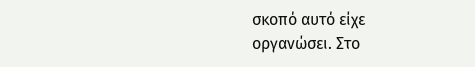σκοπό αυτό είχε οργανώσει. Στο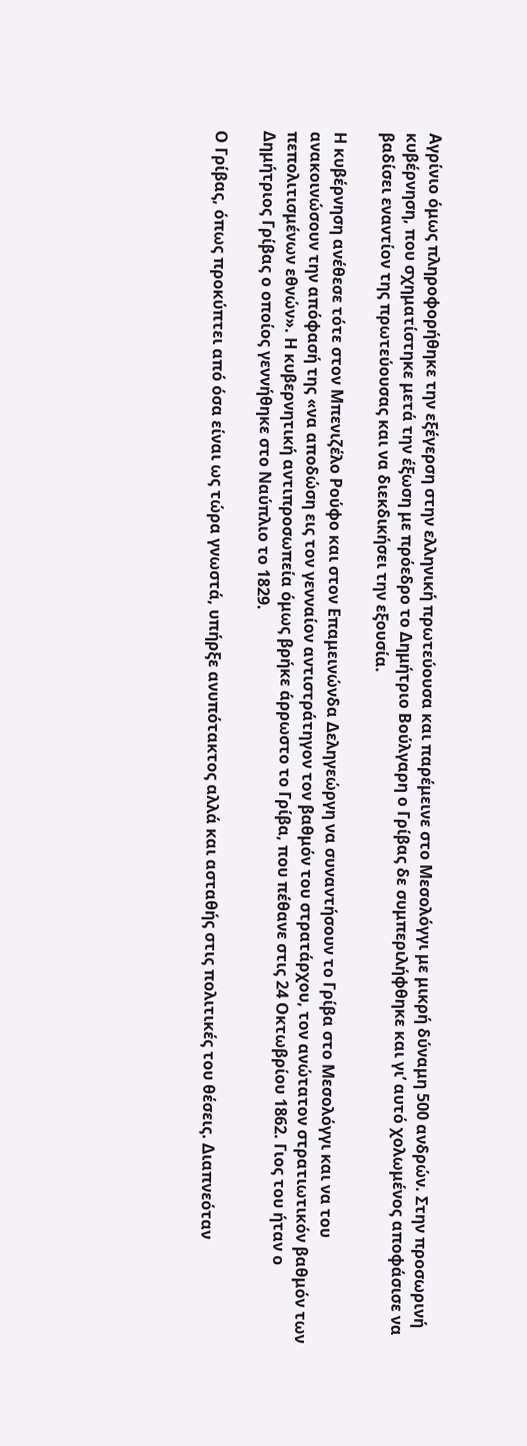Αγρίνιο όμως πληροφορήθηκε την εξέγερση στην ελληνική πρωτεύουσα και παρέμεινε στο Μεσολόγγι με μικρή δύναμη 500 ανδρών. Στην προσωρινή κυβέρνηση, που σχηματίστηκε μετά την έξωση με πρόεδρο το Δημήτριο Βούλγαρη ο Γρίβας δε συμπεριλήφθηκε και γι’ αυτό χολωμένος αποφάσισε να βαδίσει εναντίον της πρωτεύουσας και να διεκδικήσει την εξουσία.

Η κυβέρνηση ανέθεσε τότε στον Μπενιζέλο Ρούφο και στον Επαμεινώνδα Δεληγεώργη να συναντήσουν το Γρίβα στο Μεσολόγγι και να του ανακοινώσουν την απόφασή της «να αποδώση εις τον γενναίον αντιστράτηγον τον βαθμόν του στρατάρχου, τον ανώτατον στρατιωτικόν βαθμόν των πεπολιτισμένων εθνών». Η κυβερνητική αντιπροσωπεία όμως βρήκε άρρωστο το Γρίβα, που πέθανε στις 24 Οκτωβρίου 1862. Γιος του ήταν ο Δημήτριος Γρίβας ο οποίος γεννήθηκε στο Ναύπλιο το 1829.

Ο Γρίβας, όπως προκύπτει από όσα είναι ως τώρα γνωστά, υπήρξε ανυπότακτος αλλά και ασταθής στις πολιτικές του θέσεις. Διαπνεόταν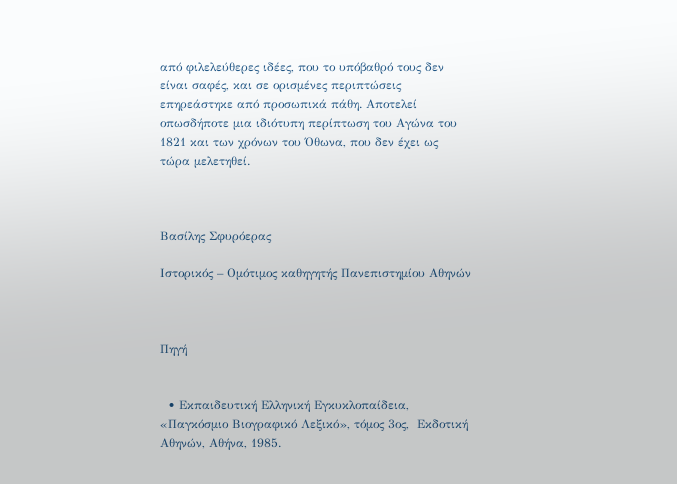από φιλελεύθερες ιδέες, που το υπόβαθρό τους δεν είναι σαφές, και σε ορισμένες περιπτώσεις επηρεάστηκε από προσωπικά πάθη. Αποτελεί οπωσδήποτε μια ιδιότυπη περίπτωση του Αγώνα του 1821 και των χρόνων του Όθωνα, που δεν έχει ως τώρα μελετηθεί.



Βασίλης Σφυρόερας

Ιστορικός – Ομότιμος καθηγητής Πανεπιστημίου Αθηνών



Πηγή


  • Εκπαιδευτική Ελληνική Εγκυκλοπαίδεια, «Παγκόσμιο Βιογραφικό Λεξικό», τόμος 3ος,  Εκδοτική Αθηνών, Αθήνα, 1985.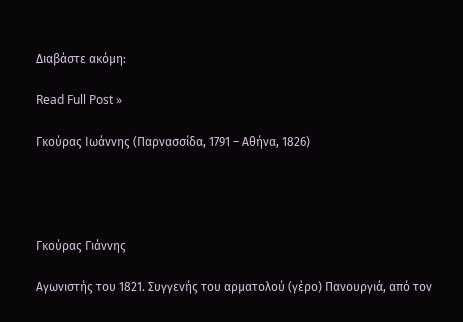Διαβάστε ακόμη:

Read Full Post »

Γκούρας Ιωάννης (Παρνασσίδα, 1791 – Αθήνα, 1826)




Γκούρας Γιάννης

Αγωνιστής του 1821. Συγγενής του αρματολού (γέρο) Πανουργιά, από τον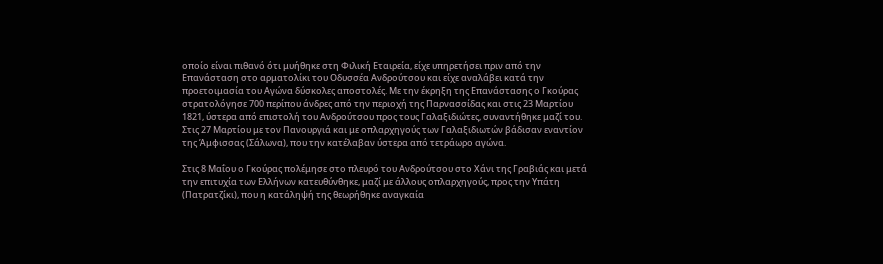οποίο είναι πιθανό ότι μυήθηκε στη Φιλική Εταιρεία, είχε υπηρετήσει πριν από την Επανάσταση στο αρματολίκι του Οδυσσέα Ανδρούτσου και είχε αναλάβει κατά την προετοιμασία του Αγώνα δύσκολες αποστολές. Με την έκρηξη της Επανάστασης ο Γκούρας στρατολόγησε 700 περίπου άνδρες από την περιοχή της Παρνασσίδας και στις 23 Μαρτίου 1821, ύστερα από επιστολή του Ανδρούτσου προς τους Γαλαξιδιώτες, συναντήθηκε μαζί του. Στις 27 Μαρτίου με τον Πανουργιά και με οπλαρχηγούς των Γαλαξιδιωτών βάδισαν εναντίον της Άμφισσας (Σάλωνα), που την κατέλαβαν ύστερα από τετράωρο αγώνα.

Στις 8 Μαΐου ο Γκούρας πολέμησε στο πλευρό του Ανδρούτσου στο Χάνι της Γραβιάς και μετά την επιτυχία των Ελλήνων κατευθύνθηκε, μαζί με άλλους οπλαρχηγούς, προς την Υπάτη (Πατρατζίκι), που η κατάληψή της θεωρήθηκε αναγκαία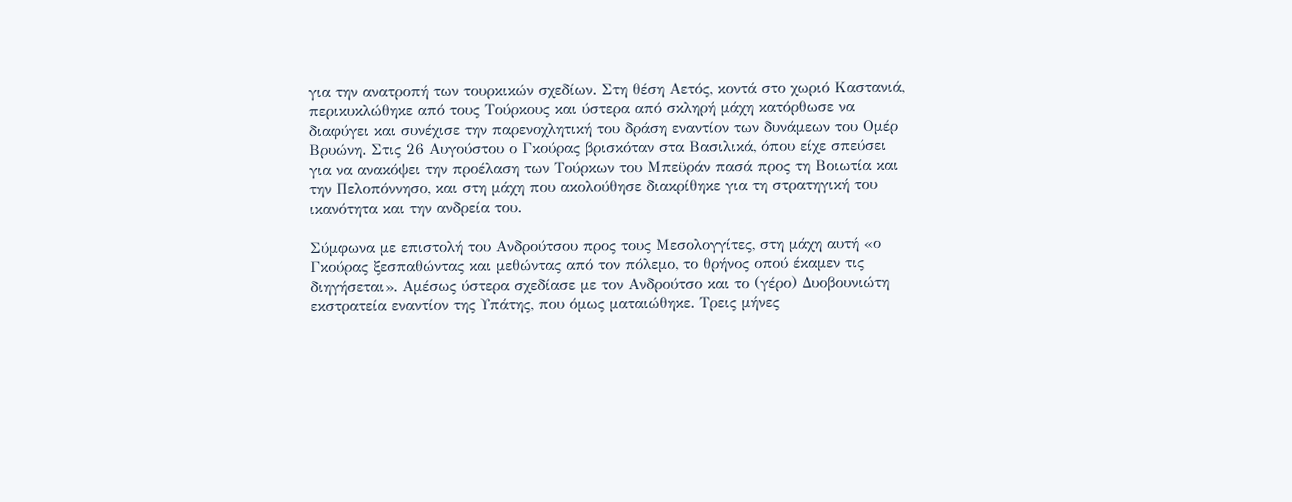για την ανατροπή των τουρκικών σχεδίων. Στη θέση Αετός, κοντά στο χωριό Καστανιά, περικυκλώθηκε από τους Τούρκους και ύστερα από σκληρή μάχη κατόρθωσε να διαφύγει και συνέχισε την παρενοχλητική του δράση εναντίον των δυνάμεων του Ομέρ Βρυώνη. Στις 26 Αυγούστου ο Γκούρας βρισκόταν στα Βασιλικά, όπου είχε σπεύσει για να ανακόψει την προέλαση των Τούρκων του Μπεϋράν πασά προς τη Βοιωτία και την Πελοπόννησο, και στη μάχη που ακολούθησε διακρίθηκε για τη στρατηγική του ικανότητα και την ανδρεία του.

Σύμφωνα με επιστολή του Ανδρούτσου προς τους Μεσολογγίτες, στη μάχη αυτή «ο Γκούρας ξεσπαθώντας και μεθώντας από τον πόλεμο, το θρήνος οπού έκαμεν τις διηγήσεται». Αμέσως ύστερα σχεδίασε με τον Ανδρούτσο και το (γέρο) Δυοβουνιώτη εκστρατεία εναντίον της Υπάτης, που όμως ματαιώθηκε. Τρεις μήνες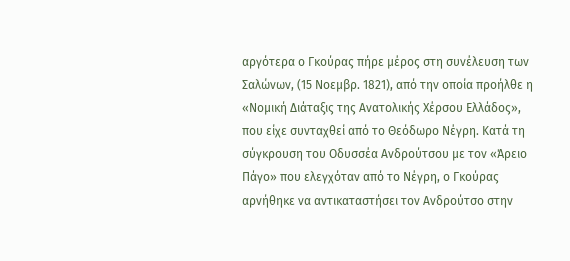αργότερα ο Γκούρας πήρε μέρος στη συνέλευση των Σαλώνων, (15 Νοεμβρ. 1821), από την οποία προήλθε η «Νομική Διάταξις της Ανατολικής Χέρσου Ελλάδος», που είχε συνταχθεί από το Θεόδωρο Νέγρη. Κατά τη σύγκρουση του Οδυσσέα Ανδρούτσου με τον «Άρειο Πάγο» που ελεγχόταν από το Νέγρη, ο Γκούρας αρνήθηκε να αντικαταστήσει τον Ανδρούτσο στην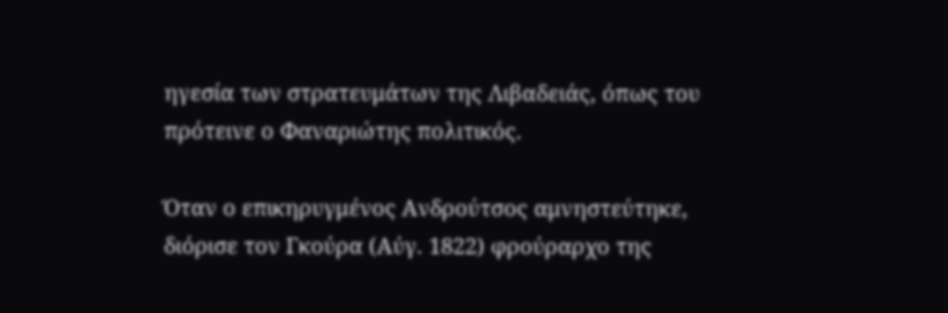ηγεσία των στρατευμάτων της Λιβαδειάς, όπως του πρότεινε ο Φαναριώτης πολιτικός.

Όταν ο επικηρυγμένος Ανδρούτσος αμνηστεύτηκε, διόρισε τον Γκούρα (Αύγ. 1822) φρούραρχο της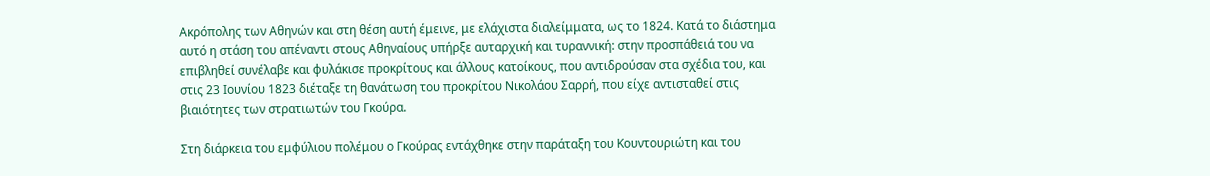Ακρόπολης των Αθηνών και στη θέση αυτή έμεινε, με ελάχιστα διαλείμματα, ως το 1824. Κατά το διάστημα αυτό η στάση του απέναντι στους Αθηναίους υπήρξε αυταρχική και τυραννική: στην προσπάθειά του να επιβληθεί συνέλαβε και φυλάκισε προκρίτους και άλλους κατοίκους, που αντιδρούσαν στα σχέδια του, και στις 23 Ιουνίου 1823 διέταξε τη θανάτωση του προκρίτου Νικολάου Σαρρή, που είχε αντισταθεί στις βιαιότητες των στρατιωτών του Γκούρα.

Στη διάρκεια του εμφύλιου πολέμου ο Γκούρας εντάχθηκε στην παράταξη του Κουντουριώτη και του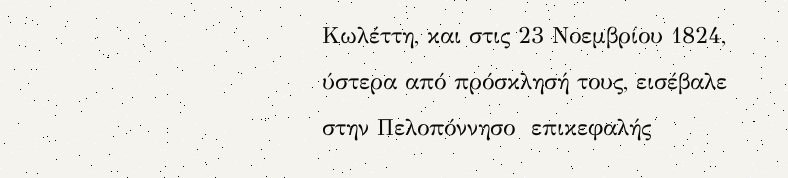Κωλέττη, και στις 23 Νοεμβρίου 1824, ύστερα από πρόσκλησή τους, εισέβαλε στην Πελοπόννησο  επικεφαλής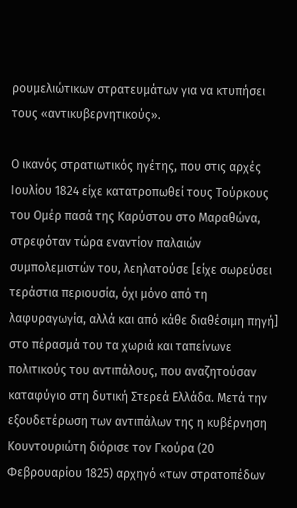ρουμελιώτικων στρατευμάτων για να κτυπήσει τους «αντικυβερνητικούς».

Ο ικανός στρατιωτικός ηγέτης, που στις αρχές Ιουλίου 1824 είχε κατατροπωθεί τους Τούρκους του Ομέρ πασά της Καρύστου στο Μαραθώνα, στρεφόταν τώρα εναντίον παλαιών συμπολεμιστών του, λεηλατούσε [είχε σωρεύσει τεράστια περιουσία, όχι μόνο από τη λαφυραγωγία, αλλά και από κάθε διαθέσιμη πηγή] στο πέρασμά του τα χωριά και ταπείνωνε πολιτικούς του αντιπάλους, που αναζητούσαν καταφύγιο στη δυτική Στερεά Ελλάδα. Μετά την εξουδετέρωση των αντιπάλων της η κυβέρνηση Κουντουριώτη διόρισε τον Γκούρα (20 Φεβρουαρίου 1825) αρχηγό «των στρατοπέδων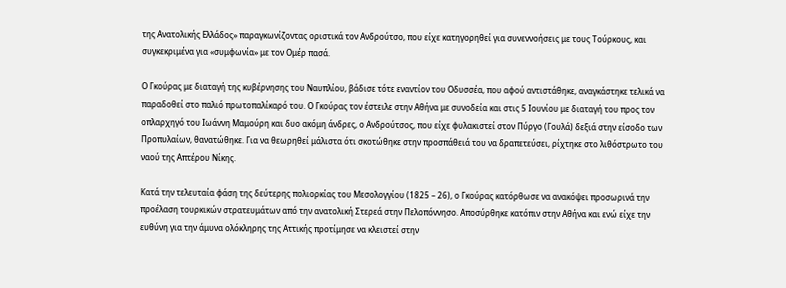της Ανατολικής Ελλάδος» παραγκωνίζοντας οριστικά τον Ανδρούτσο, που είχε κατηγορηθεί για συνεννοήσεις με τους Τούρκους, και συγκεκριμένα για «συμφωνία» με τον Ομέρ πασά.

Ο Γκούρας με διαταγή της κυβέρνησης του Ναυπλίου, βάδισε τότε εναντίον του Οδυσσέα, που αφού αντιστάθηκε, αναγκάστηκε τελικά να παραδοθεί στο παλιό πρωτοπαλίκαρό του. Ο Γκούρας τον έστειλε στην Αθήνα με συνοδεία και στις 5 Ιουνίου με διαταγή του προς τον οπλαρχηγό του Ιωάννη Μαμούρη και δυο ακόμη άνδρες, ο Ανδρούτσος, που είχε φυλακιστεί στον Πύργο (Γουλά) δεξιά στην είσοδο των Προπυλαίων, θανατώθηκε. Για να θεωρηθεί μάλιστα ότι σκοτώθηκε στην προσπάθειά του να δραπετεύσει, ρίχτηκε στο λιθόστρωτο του ναού της Απτέρου Νίκης.

Κατά την τελευταία φάση της δεύτερης πολιορκίας του Μεσολογγίου (1825 – 26), ο Γκούρας κατόρθωσε να ανακόψει προσωρινά την προέλαση τουρκικών στρατευμάτων από την ανατολική Στερεά στην Πελοπόννησο. Αποσύρθηκε κατόπιν στην Αθήνα και ενώ είχε την ευθύνη για την άμυνα ολόκληρης της Αττικής προτίμησε να κλειστεί στην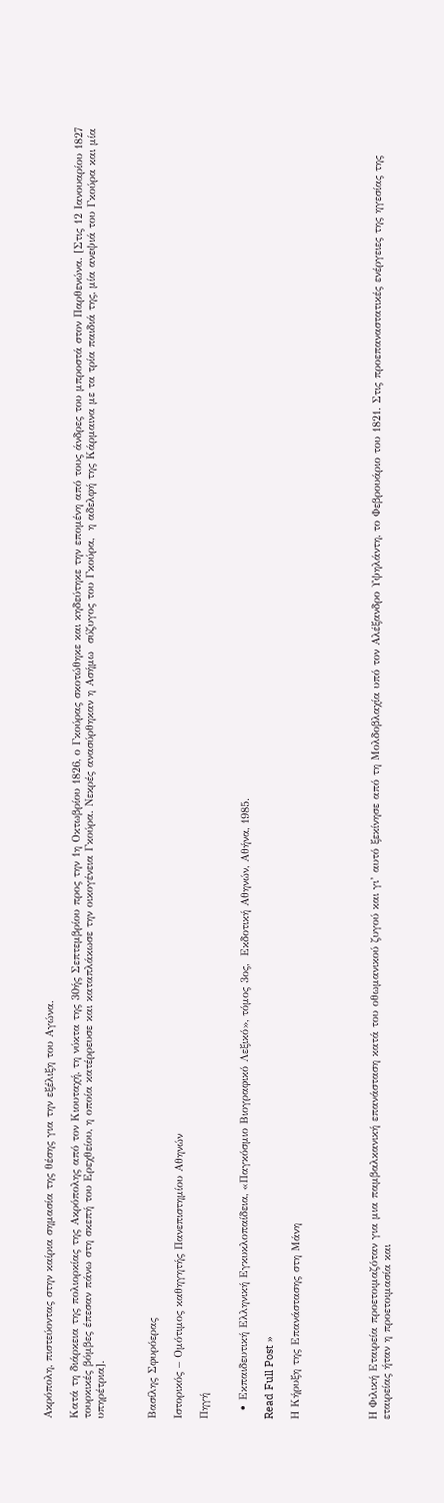Ακρόπολη, πιστεύοντας στην καίρια σημασία της θέσης για την εξέλιξη του Αγώνα.

Κατά τη διάρκεια της πολιορκίας της Ακρόπολης από τον Κιουταχή, τη νύκτα της 30ής Σεπτεμβρίου προς την 1η Οκτωβρίου 1826, ο Γκούρας σκοτώθηκε και κηδεύτηκε την επομένη από τους άνδρες του μπροστά στον Παρθενώνα. [Στις 12 Ιανουαρίου 1827 τουρκικές βόμβες έπεσαν πάνω στη σκεπή του Ερεχθείου, η οποία κατέρρευσε και καταπλάκωσε την οικογένεια Γκούρα. Νεκρές ανασύρθηκαν η Ασήμω  σύζυγος του Γκούρα,  η αδελφή της Κάρμαινα με τα τρία παιδιά της, μία ανεψιά του Γκούρα και μία υπηρέτρια].



Βασίλης Σφυρόερας

Ιστορικός – Ομότιμος καθηγητής Πανεπιστημίου Αθηνών

Πηγή


  • Εκπαιδευτική Ελληνική Εγκυκλοπαίδεια, «Παγκόσμιο Βιογραφικό Λεξικό», τόμος 3ος,  Εκδοτική Αθηνών, Αθήνα, 1985.

Read Full Post »

Η Κήρυξη της Επανάστασης στη Μάνη





Η Φιλική Εταιρεία προετοιμαζόταν για μια παμβαλκανική επανάσταση κατά του οθωμανικού ζυγού και γι’ αυτό ξεκίνησε από τη Μολδοβλαχία υπό τον Αλέξανδρο Υψηλάντη, το Φεβρουάριο του 1821. Στις προεπαναστατικές ενέργειες της ηγεσίας της εταιρείας ήταν η προετοιμασία και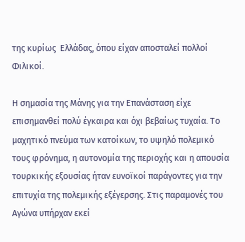της κυρίως  Ελλάδας, όπου είχαν αποσταλεί πολλοί Φιλικοί.

Η σημασία της Μάνης για την Επανάσταση είχε επισημανθεί πολύ έγκαιρα και όχι βεβαίως τυχαία. Το μαχητικό πνεύμα των κατοίκων, το υψηλό πολεμικό τους φρόνημα, η αυτονομία της περιοχής και η απουσία τουρκικής εξουσίας ήταν ευνοϊκοί παράγοντες για την επιτυχία της πολεμικής εξέγερσης. Στις παραμονές του Αγώνα υπήρχαν εκεί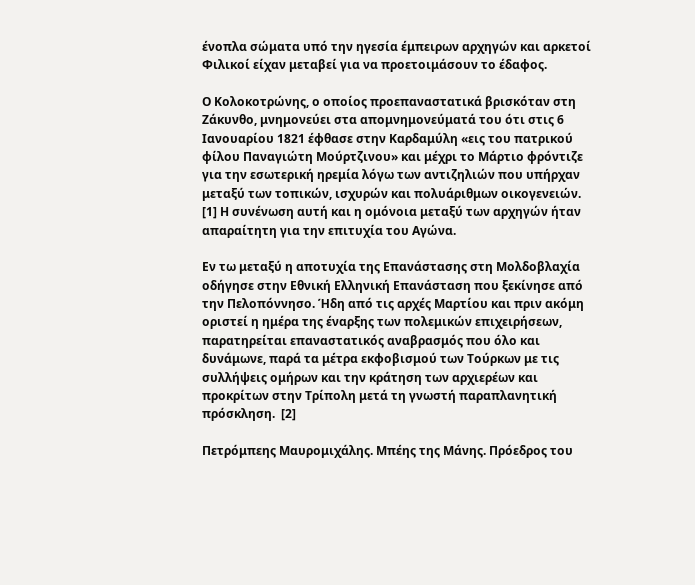ένοπλα σώματα υπό την ηγεσία έμπειρων αρχηγών και αρκετοί Φιλικοί είχαν μεταβεί για να προετοιμάσουν το έδαφος.

Ο Κολοκοτρώνης, ο οποίος προεπαναστατικά βρισκόταν στη Ζάκυνθο, μνημονεύει στα απομνημονεύματά του ότι στις 6 Ιανουαρίου 1821 έφθασε στην Καρδαμύλη «εις του πατρικού φίλου Παναγιώτη Μούρτζινου» και μέχρι το Μάρτιο φρόντιζε για την εσωτερική ηρεμία λόγω των αντιζηλιών που υπήρχαν μεταξύ των τοπικών, ισχυρών και πολυάριθμων οικογενειών.  [1] Η συνένωση αυτή και η ομόνοια μεταξύ των αρχηγών ήταν απαραίτητη για την επιτυχία του Αγώνα.

Εν τω μεταξύ η αποτυχία της Επανάστασης στη Μολδοβλαχία οδήγησε στην Εθνική Ελληνική Επανάσταση που ξεκίνησε από την Πελοπόννησο. Ήδη από τις αρχές Μαρτίου και πριν ακόμη οριστεί η ημέρα της έναρξης των πολεμικών επιχειρήσεων, παρατηρείται επαναστατικός αναβρασμός που όλο και δυνάμωνε, παρά τα μέτρα εκφοβισμού των Τούρκων με τις συλλήψεις ομήρων και την κράτηση των αρχιερέων και προκρίτων στην Τρίπολη μετά τη γνωστή παραπλανητική πρόσκληση.  [2]

Πετρόμπεης Μαυρομιχάλης. Μπέης της Μάνης. Πρόεδρος του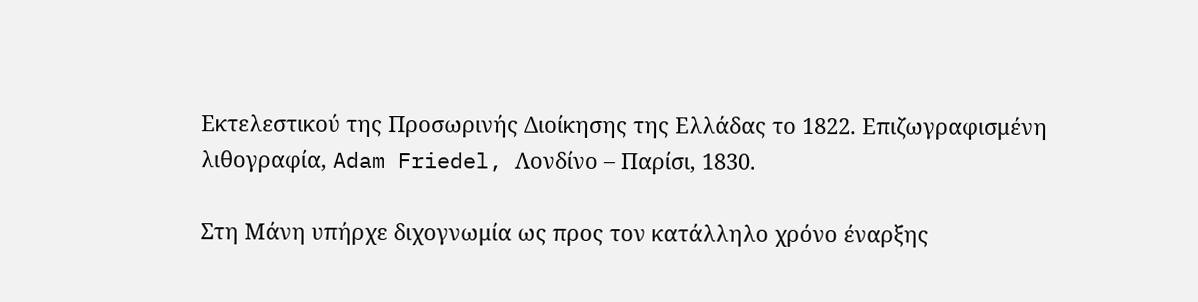Εκτελεστικού της Προσωρινής Διοίκησης της Ελλάδας το 1822. Επιζωγραφισμένη λιθογραφία, Adam Friedel, Λονδίνο – Παρίσι, 1830.

Στη Μάνη υπήρχε διχογνωμία ως προς τον κατάλληλο χρόνο έναρξης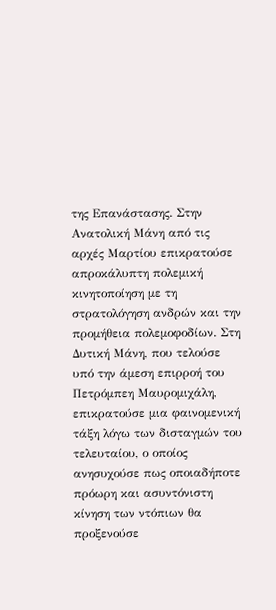της Επανάστασης. Στην Ανατολική Μάνη από τις αρχές Μαρτίου επικρατούσε απροκάλυπτη πολεμική κινητοποίηση με τη στρατολόγηση ανδρών και την προμήθεια πολεμοφοδίων. Στη Δυτική Μάνη, που τελούσε υπό την άμεση επιρροή του Πετρόμπεη Μαυρομιχάλη, επικρατούσε μια φαινομενική τάξη λόγω των δισταγμών του τελευταίου, ο οποίος ανησυχούσε πως οποιαδήποτε πρόωρη και ασυντόνιστη κίνηση των ντόπιων θα προξενούσε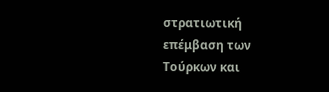στρατιωτική επέμβαση των Τούρκων και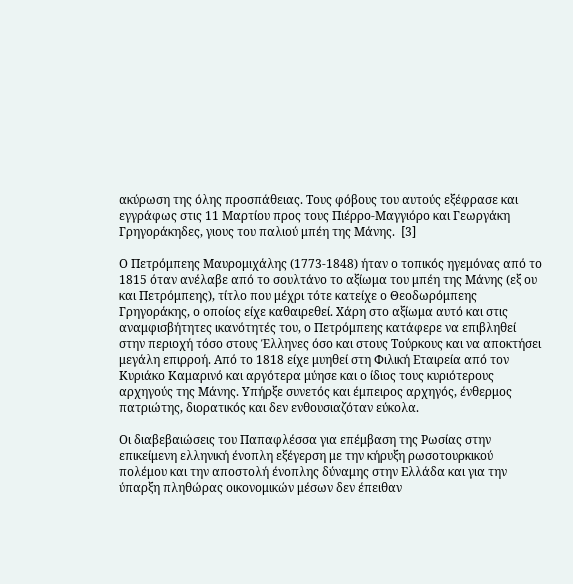ακύρωση της όλης προσπάθειας. Τους φόβους του αυτούς εξέφρασε και εγγράφως στις 11 Μαρτίου προς τους Πιέρρο-Μαγγιόρο και Γεωργάκη Γρηγοράκηδες, γιους του παλιού μπέη της Μάνης.  [3]

Ο Πετρόμπεης Μαυρομιχάλης (1773-1848) ήταν ο τοπικός ηγεμόνας από το 1815 όταν ανέλαβε από το σουλτάνο το αξίωμα του μπέη της Μάνης (εξ ου και Πετρόμπεης), τίτλο που μέχρι τότε κατείχε ο Θεοδωρόμπεης Γρηγοράκης, ο οποίος είχε καθαιρεθεί. Χάρη στο αξίωμα αυτό και στις αναμφισβήτητες ικανότητές του, ο Πετρόμπεης κατάφερε να επιβληθεί στην περιοχή τόσο στους Έλληνες όσο και στους Τούρκους και να αποκτήσει μεγάλη επιρροή. Από το 1818 είχε μυηθεί στη Φιλική Εταιρεία από τον Κυριάκο Καμαρινό και αργότερα μύησε και ο ίδιος τους κυριότερους αρχηγούς της Μάνης. Υπήρξε συνετός και έμπειρος αρχηγός, ένθερμος πατριώτης, διορατικός και δεν ενθουσιαζόταν εύκολα.

Οι διαβεβαιώσεις του Παπαφλέσσα για επέμβαση της Ρωσίας στην επικείμενη ελληνική ένοπλη εξέγερση με την κήρυξη ρωσοτουρκικού πολέμου και την αποστολή ένοπλης δύναμης στην Ελλάδα και για την ύπαρξη πληθώρας οικονομικών μέσων δεν έπειθαν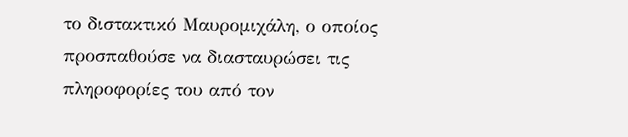το διστακτικό Μαυρομιχάλη, ο οποίος προσπαθούσε να διασταυρώσει τις πληροφορίες του από τον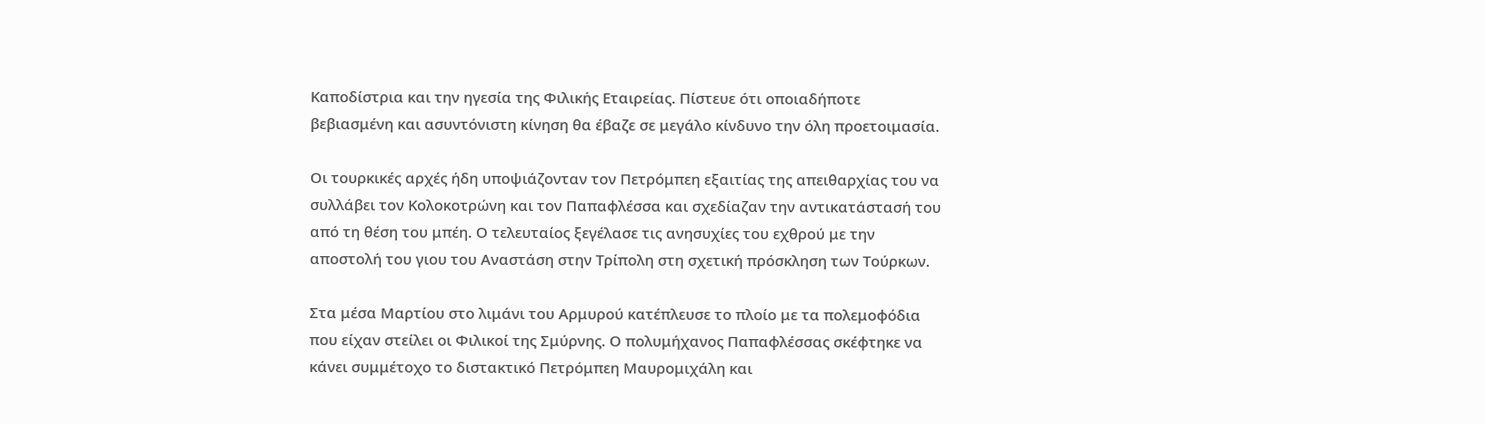Καποδίστρια και την ηγεσία της Φιλικής Εταιρείας. Πίστευε ότι οποιαδήποτε βεβιασμένη και ασυντόνιστη κίνηση θα έβαζε σε μεγάλο κίνδυνο την όλη προετοιμασία.

Οι τουρκικές αρχές ήδη υποψιάζονταν τον Πετρόμπεη εξαιτίας της απειθαρχίας του να συλλάβει τον Κολοκοτρώνη και τον Παπαφλέσσα και σχεδίαζαν την αντικατάστασή του από τη θέση του μπέη. Ο τελευταίος ξεγέλασε τις ανησυχίες του εχθρού με την αποστολή του γιου του Αναστάση στην Τρίπολη στη σχετική πρόσκληση των Τούρκων.

Στα μέσα Μαρτίου στο λιμάνι του Αρμυρού κατέπλευσε το πλοίο με τα πολεμοφόδια που είχαν στείλει οι Φιλικοί της Σμύρνης. Ο πολυμήχανος Παπαφλέσσας σκέφτηκε να κάνει συμμέτοχο το διστακτικό Πετρόμπεη Μαυρομιχάλη και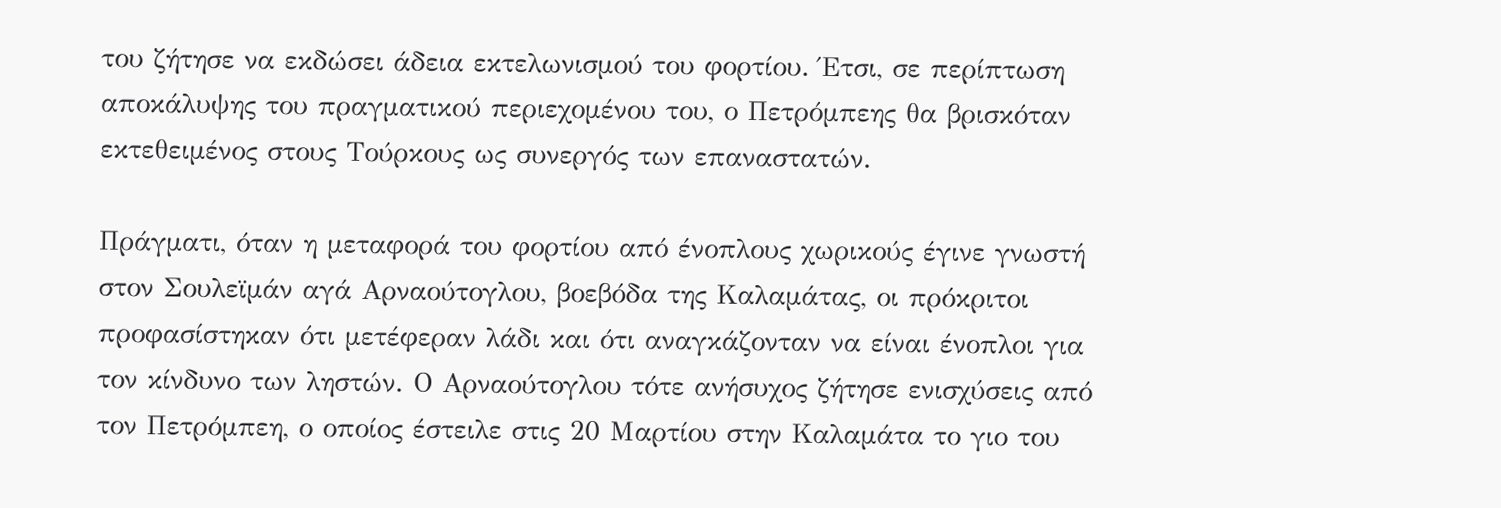του ζήτησε να εκδώσει άδεια εκτελωνισμού του φορτίου. Έτσι, σε περίπτωση αποκάλυψης του πραγματικού περιεχομένου του, ο Πετρόμπεης θα βρισκόταν εκτεθειμένος στους Τούρκους ως συνεργός των επαναστατών.

Πράγματι, όταν η μεταφορά του φορτίου από ένοπλους χωρικούς έγινε γνωστή στον Σουλεϊμάν αγά Αρναούτογλου, βοεβόδα της Καλαμάτας, οι πρόκριτοι προφασίστηκαν ότι μετέφεραν λάδι και ότι αναγκάζονταν να είναι ένοπλοι για τον κίνδυνο των ληστών. Ο Αρναούτογλου τότε ανήσυχος ζήτησε ενισχύσεις από τον Πετρόμπεη, ο οποίος έστειλε στις 20 Μαρτίου στην Καλαμάτα το γιο του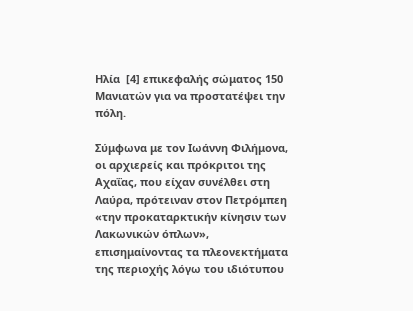Ηλία  [4] επικεφαλής σώματος 150 Μανιατών για να προστατέψει την πόλη.

Σύμφωνα με τον Ιωάννη Φιλήμονα, οι αρχιερείς και πρόκριτοι της Αχαΐας, που είχαν συνέλθει στη Λαύρα, πρότειναν στον Πετρόμπεη «την προκαταρκτικήν κίνησιν των Λακωνικών όπλων», επισημαίνοντας τα πλεονεκτήματα της περιοχής λόγω του ιδιότυπου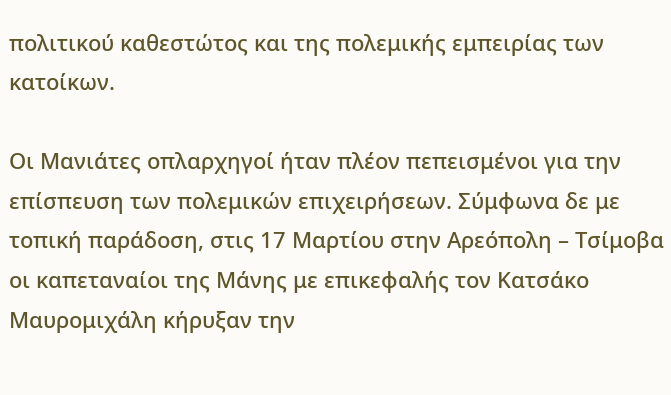πολιτικού καθεστώτος και της πολεμικής εμπειρίας των κατοίκων.

Οι Μανιάτες οπλαρχηγοί ήταν πλέον πεπεισμένοι για την επίσπευση των πολεμικών επιχειρήσεων. Σύμφωνα δε με τοπική παράδοση, στις 17 Μαρτίου στην Αρεόπολη – Τσίμοβα οι καπεταναίοι της Μάνης με επικεφαλής τον Κατσάκο Μαυρομιχάλη κήρυξαν την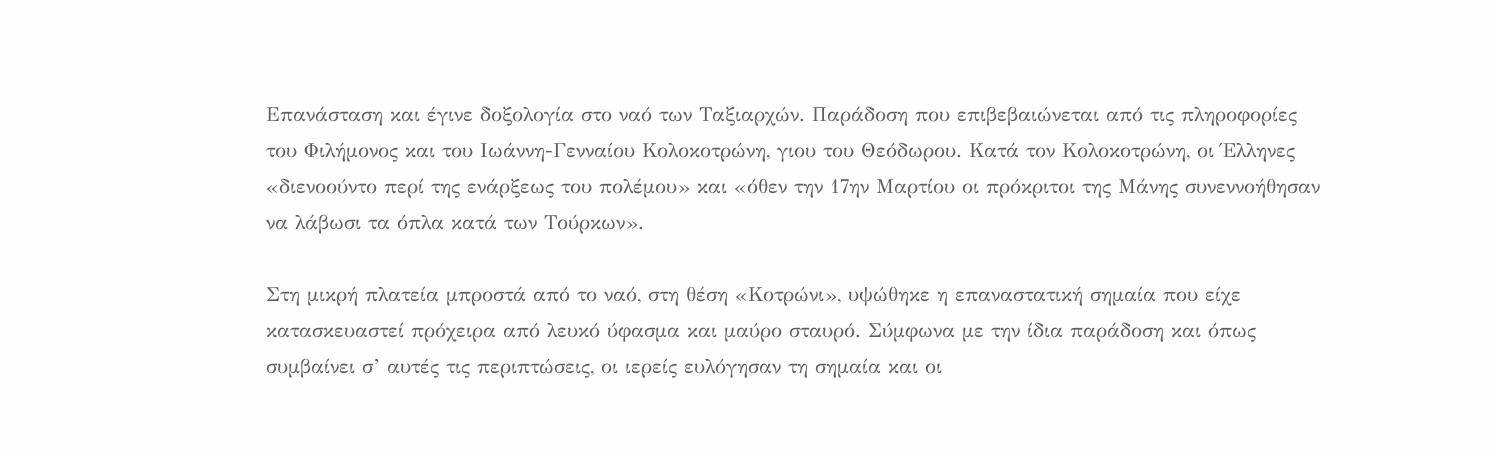Επανάσταση και έγινε δοξολογία στο ναό των Ταξιαρχών. Παράδοση που επιβεβαιώνεται από τις πληροφορίες του Φιλήμονος και του Ιωάννη-Γενναίου Κολοκοτρώνη, γιου του Θεόδωρου. Κατά τον Κολοκοτρώνη, οι Έλληνες «διενοούντο περί της ενάρξεως του πολέμου» και «όθεν την 17ην Μαρτίου οι πρόκριτοι της Μάνης συνεννοήθησαν να λάβωσι τα όπλα κατά των Τούρκων».

Στη μικρή πλατεία μπροστά από το ναό, στη θέση «Κοτρώνι», υψώθηκε η επαναστατική σημαία που είχε κατασκευαστεί πρόχειρα από λευκό ύφασμα και μαύρο σταυρό. Σύμφωνα με την ίδια παράδοση και όπως συμβαίνει σ’ αυτές τις περιπτώσεις, οι ιερείς ευλόγησαν τη σημαία και οι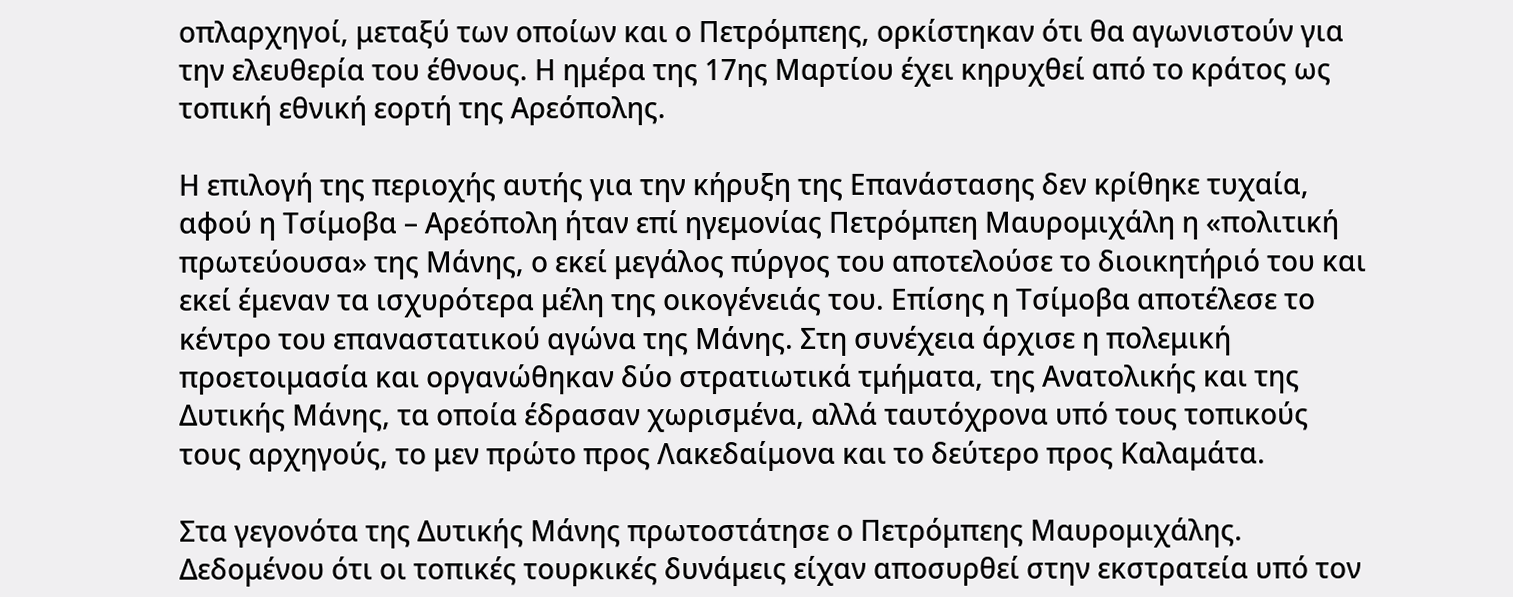οπλαρχηγοί, μεταξύ των οποίων και ο Πετρόμπεης, ορκίστηκαν ότι θα αγωνιστούν για την ελευθερία του έθνους. Η ημέρα της 17ης Μαρτίου έχει κηρυχθεί από το κράτος ως τοπική εθνική εορτή της Αρεόπολης.

Η επιλογή της περιοχής αυτής για την κήρυξη της Επανάστασης δεν κρίθηκε τυχαία, αφού η Τσίμοβα – Αρεόπολη ήταν επί ηγεμονίας Πετρόμπεη Μαυρομιχάλη η «πολιτική πρωτεύουσα» της Μάνης, ο εκεί μεγάλος πύργος του αποτελούσε το διοικητήριό του και εκεί έμεναν τα ισχυρότερα μέλη της οικογένειάς του. Επίσης η Τσίμοβα αποτέλεσε το κέντρο του επαναστατικού αγώνα της Μάνης. Στη συνέχεια άρχισε η πολεμική προετοιμασία και οργανώθηκαν δύο στρατιωτικά τμήματα, της Ανατολικής και της Δυτικής Μάνης, τα οποία έδρασαν χωρισμένα, αλλά ταυτόχρονα υπό τους τοπικούς τους αρχηγούς, το μεν πρώτο προς Λακεδαίμονα και το δεύτερο προς Καλαμάτα.

Στα γεγονότα της Δυτικής Μάνης πρωτοστάτησε ο Πετρόμπεης Μαυρομιχάλης. Δεδομένου ότι οι τοπικές τουρκικές δυνάμεις είχαν αποσυρθεί στην εκστρατεία υπό τον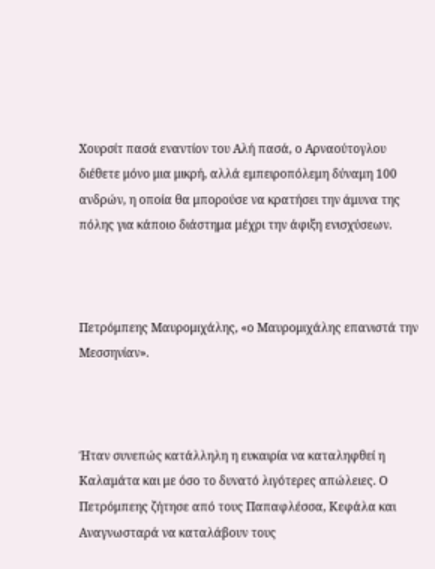Χουρσίτ πασά εναντίον του Αλή πασά, ο Αρναούτογλου διέθετε μόνο μια μικρή, αλλά εμπειροπόλεμη δύναμη 100 ανδρών, η οποία θα μπορούσε να κρατήσει την άμυνα της πόλης για κάποιο διάστημα μέχρι την άφιξη ενισχύσεων.



Πετρόμπεης Μαυρομιχάλης, «ο Μαυρομιχάλης επανιστά την Μεσσηνίαν».



Ήταν συνεπώς κατάλληλη η ευκαιρία να καταληφθεί η Καλαμάτα και με όσο το δυνατό λιγότερες απώλειες. Ο Πετρόμπεης ζήτησε από τους Παπαφλέσσα, Κεφάλα και Αναγνωσταρά να καταλάβουν τους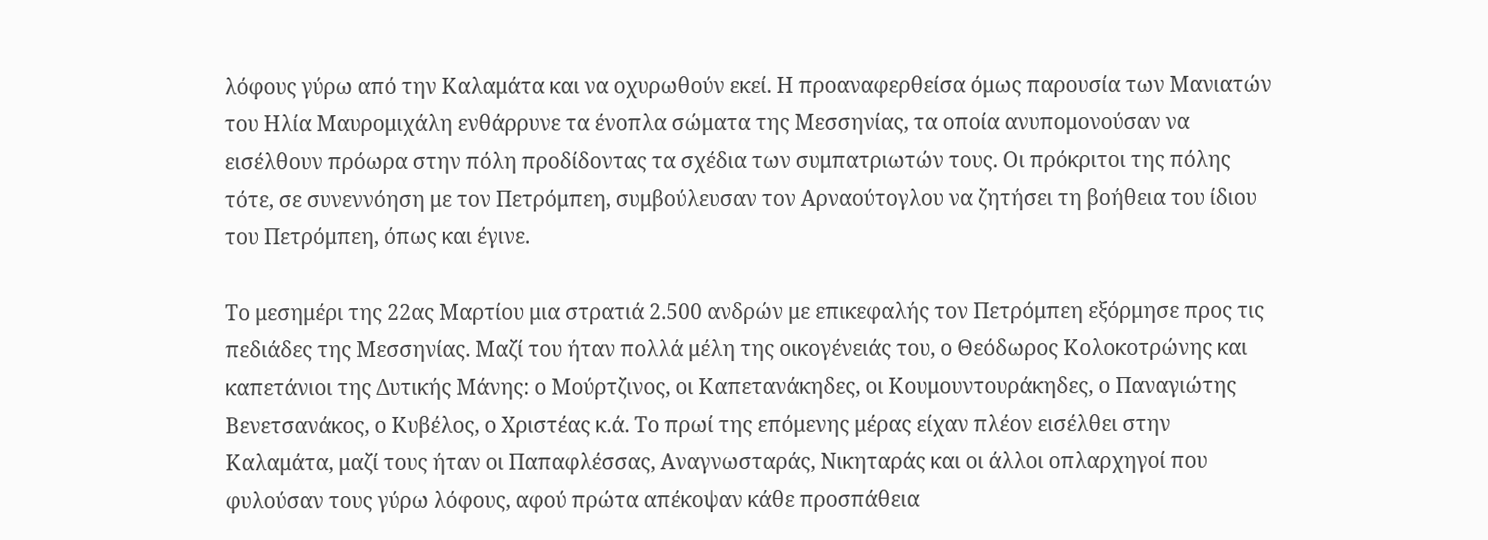λόφους γύρω από την Καλαμάτα και να οχυρωθούν εκεί. Η προαναφερθείσα όμως παρουσία των Μανιατών του Ηλία Μαυρομιχάλη ενθάρρυνε τα ένοπλα σώματα της Μεσσηνίας, τα οποία ανυπομονούσαν να εισέλθουν πρόωρα στην πόλη προδίδοντας τα σχέδια των συμπατριωτών τους. Οι πρόκριτοι της πόλης τότε, σε συνεννόηση με τον Πετρόμπεη, συμβούλευσαν τον Αρναούτογλου να ζητήσει τη βοήθεια του ίδιου του Πετρόμπεη, όπως και έγινε.

Το μεσημέρι της 22ας Μαρτίου μια στρατιά 2.500 ανδρών με επικεφαλής τον Πετρόμπεη εξόρμησε προς τις πεδιάδες της Μεσσηνίας. Μαζί του ήταν πολλά μέλη της οικογένειάς του, ο Θεόδωρος Κολοκοτρώνης και καπετάνιοι της Δυτικής Μάνης: ο Μούρτζινος, οι Καπετανάκηδες, οι Κουμουντουράκηδες, ο Παναγιώτης Βενετσανάκος, ο Κυβέλος, ο Χριστέας κ.ά. Το πρωί της επόμενης μέρας είχαν πλέον εισέλθει στην Καλαμάτα, μαζί τους ήταν οι Παπαφλέσσας, Αναγνωσταράς, Νικηταράς και οι άλλοι οπλαρχηγοί που φυλούσαν τους γύρω λόφους, αφού πρώτα απέκοψαν κάθε προσπάθεια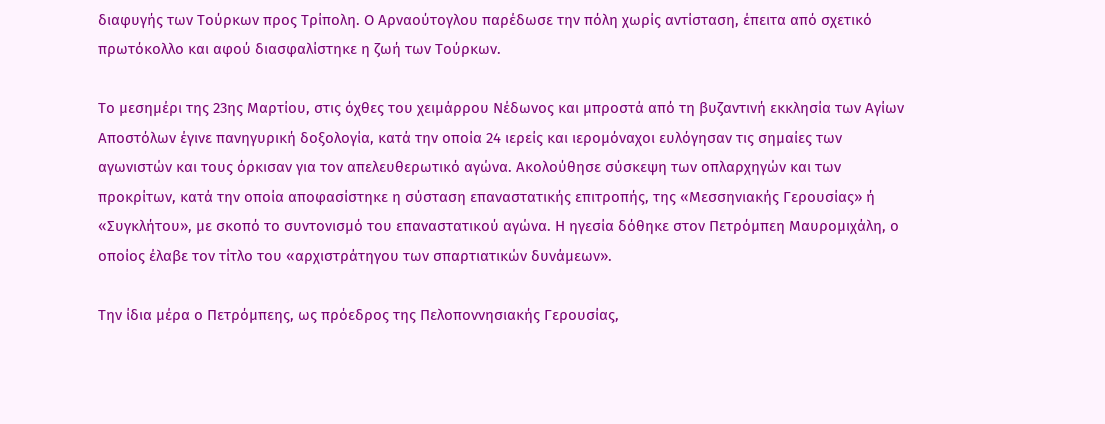διαφυγής των Τούρκων προς Τρίπολη. Ο Αρναούτογλου παρέδωσε την πόλη χωρίς αντίσταση, έπειτα από σχετικό πρωτόκολλο και αφού διασφαλίστηκε η ζωή των Τούρκων.

Το μεσημέρι της 23ης Μαρτίου, στις όχθες του χειμάρρου Νέδωνος και μπροστά από τη βυζαντινή εκκλησία των Αγίων Αποστόλων έγινε πανηγυρική δοξολογία, κατά την οποία 24 ιερείς και ιερομόναχοι ευλόγησαν τις σημαίες των αγωνιστών και τους όρκισαν για τον απελευθερωτικό αγώνα. Ακολούθησε σύσκεψη των οπλαρχηγών και των προκρίτων, κατά την οποία αποφασίστηκε η σύσταση επαναστατικής επιτροπής, της «Μεσσηνιακής Γερουσίας» ή «Συγκλήτου», με σκοπό το συντονισμό του επαναστατικού αγώνα. Η ηγεσία δόθηκε στον Πετρόμπεη Μαυρομιχάλη, ο οποίος έλαβε τον τίτλο του «αρχιστράτηγου των σπαρτιατικών δυνάμεων».

Την ίδια μέρα ο Πετρόμπεης, ως πρόεδρος της Πελοποννησιακής Γερουσίας,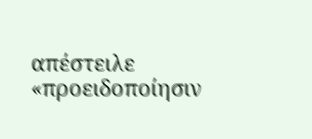απέστειλε «προειδοποίησιν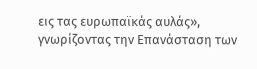εις τας ευρωπαϊκάς αυλάς», γνωρίζοντας την Επανάσταση των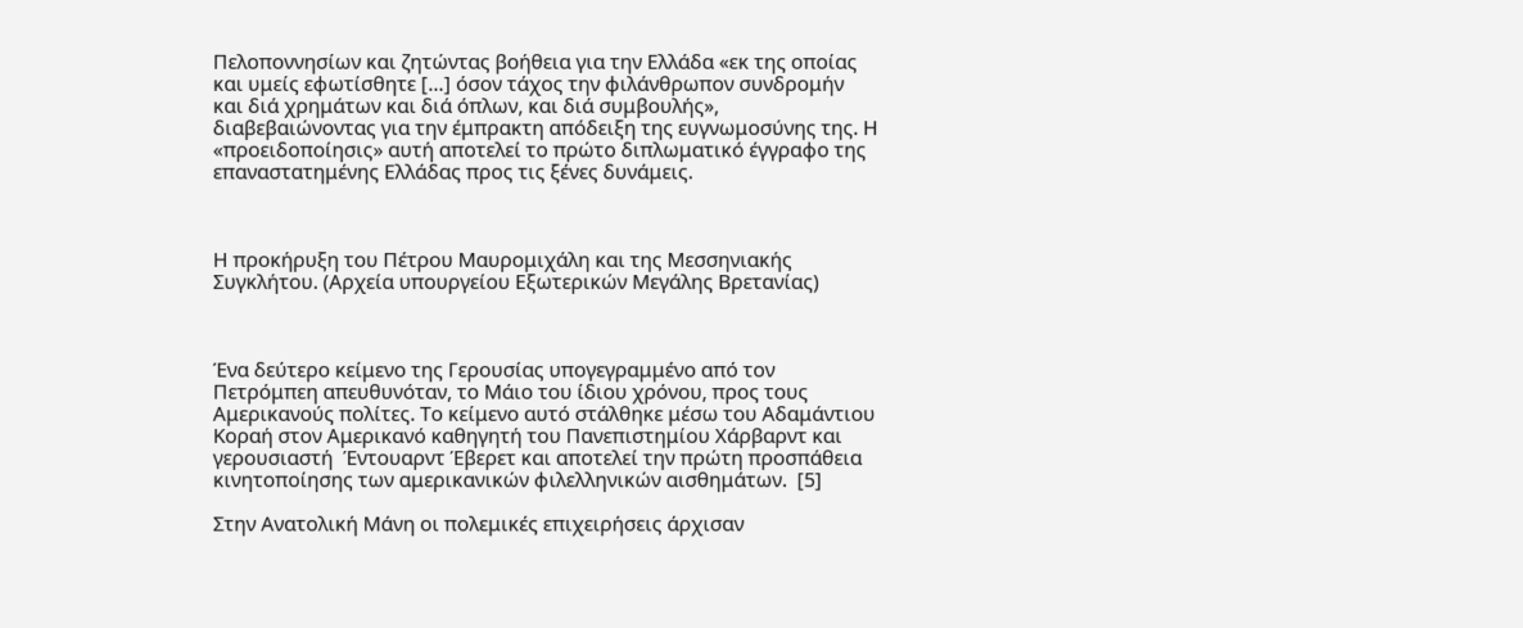Πελοποννησίων και ζητώντας βοήθεια για την Ελλάδα «εκ της οποίας και υμείς εφωτίσθητε […] όσον τάχος την φιλάνθρωπον συνδρομήν και διά χρημάτων και διά όπλων, και διά συμβουλής», διαβεβαιώνοντας για την έμπρακτη απόδειξη της ευγνωμοσύνης της. Η «προειδοποίησις» αυτή αποτελεί το πρώτο διπλωματικό έγγραφο της επαναστατημένης Ελλάδας προς τις ξένες δυνάμεις.



Η προκήρυξη του Πέτρου Μαυρομιχάλη και της Μεσσηνιακής Συγκλήτου. (Αρχεία υπουργείου Εξωτερικών Μεγάλης Βρετανίας)



Ένα δεύτερο κείμενο της Γερουσίας υπογεγραμμένο από τον Πετρόμπεη απευθυνόταν, το Μάιο του ίδιου χρόνου, προς τους Αμερικανούς πολίτες. Το κείμενο αυτό στάλθηκε μέσω του Αδαμάντιου Κοραή στον Αμερικανό καθηγητή του Πανεπιστημίου Χάρβαρντ και γερουσιαστή  Έντουαρντ Έβερετ και αποτελεί την πρώτη προσπάθεια κινητοποίησης των αμερικανικών φιλελληνικών αισθημάτων.  [5]

Στην Ανατολική Μάνη οι πολεμικές επιχειρήσεις άρχισαν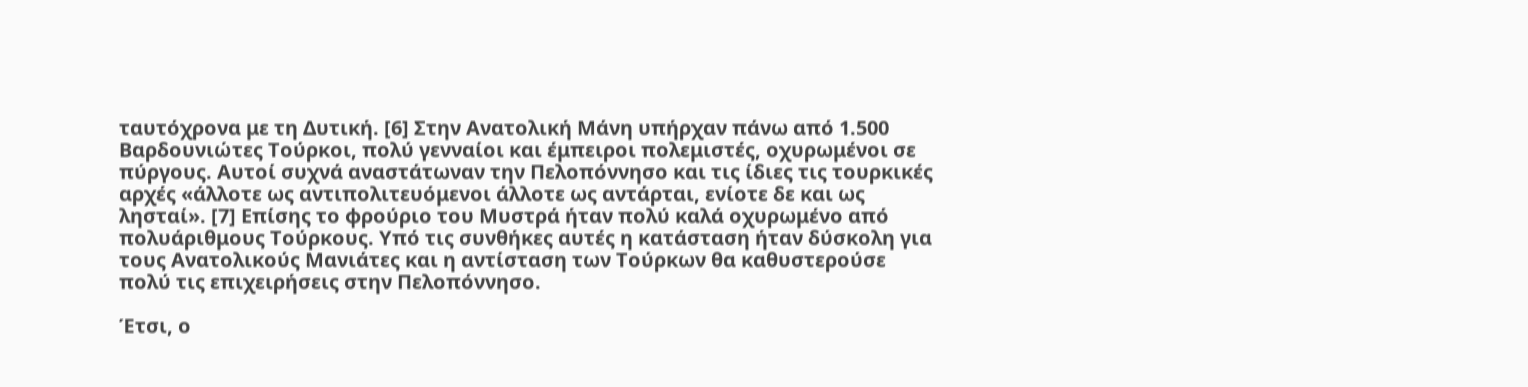ταυτόχρονα με τη Δυτική. [6] Στην Ανατολική Μάνη υπήρχαν πάνω από 1.500 Βαρδουνιώτες Τούρκοι, πολύ γενναίοι και έμπειροι πολεμιστές, οχυρωμένοι σε πύργους. Αυτοί συχνά αναστάτωναν την Πελοπόννησο και τις ίδιες τις τουρκικές αρχές «άλλοτε ως αντιπολιτευόμενοι άλλοτε ως αντάρται, ενίοτε δε και ως λησταί». [7] Επίσης το φρούριο του Μυστρά ήταν πολύ καλά οχυρωμένο από πολυάριθμους Τούρκους. Υπό τις συνθήκες αυτές η κατάσταση ήταν δύσκολη για τους Ανατολικούς Μανιάτες και η αντίσταση των Τούρκων θα καθυστερούσε πολύ τις επιχειρήσεις στην Πελοπόννησο.

Έτσι, ο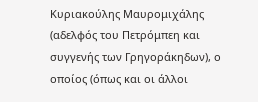Κυριακούλης Μαυρομιχάλης (αδελφός του Πετρόμπεη και συγγενής των Γρηγοράκηδων), ο οποίος (όπως και οι άλλοι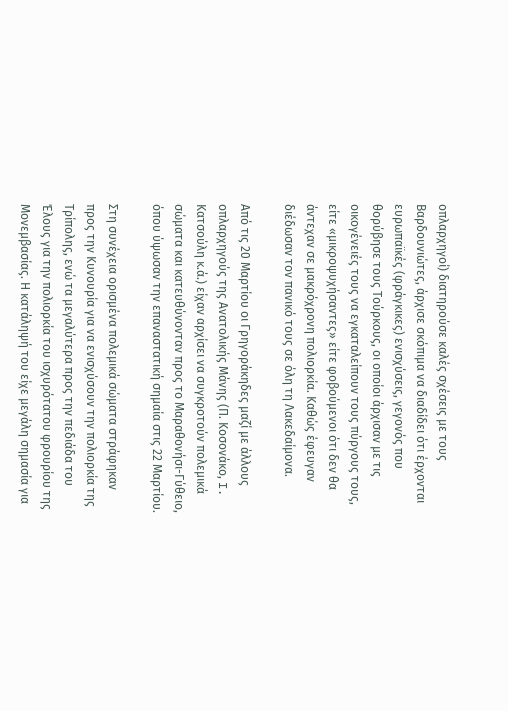οπλαρχηγοί) διατηρούσε καλές σχέσεις με τους Βαρδουνιώτες, άρχισε σκόπιμα να διαδίδει ότι έρχονται ευρωπαϊκές (φράγκικες) ενισχύσεις, γεγονός που θορύβησε τους Τούρκους, οι οποίοι άρχισαν με τις οικογένειές τους να εγκαταλείπουν τους πύργους τους, είτε «μικροψυχήσαντες» είτε φοβούμενοι ότι δεν θα άντεχαν σε μακρόχρονη πολιορκία. Καθώς έφευγαν διέδωσαν τον πανικό τους σε όλη τη Λακεδαίμονα.

Από τις 20 Μαρτίου οι Γρηγοράκηδες μαζί με άλλους οπλαρχηγούς της Ανατολικής Μάνης (Π. Κοσονάκο, I. Κατσούλη κ.ά.) είχαν αρχίσει να συγκροτούν πολεμικά σώματα και κατευθύνονταν προς το Μαραθονήσι-Γύθειο, όπου ύψωσαν την επαναστατική σημαία στις 22 Μαρτίου.

Στη συνέχεια ορισμένα πολεμικά σώματα στράφηκαν προς την Κυνουρία για να ενισχύσουν την πολιορκία της Τρίπολης, ενώ τα μεγαλύτερα προς την πεδιάδα του Έλους για την πολιορκία του ισχυρότατου φρουρίου της Μονεμβασίας. Η κατάληψή του είχε μεγάλη σημασία για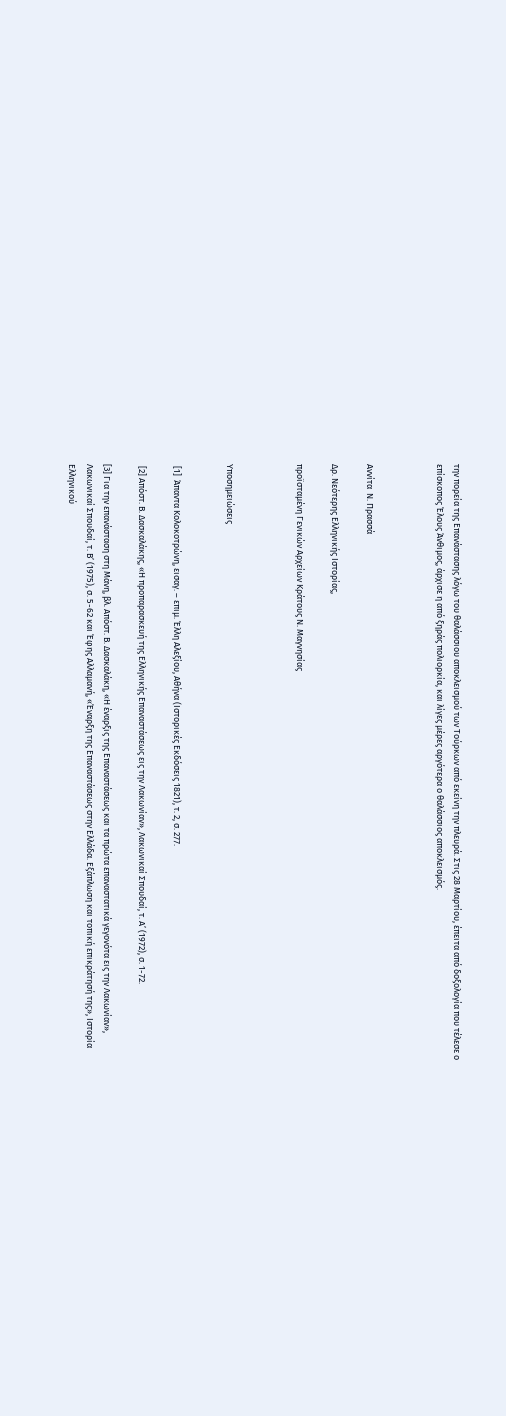την πορεία της Επανάστασης λόγω του θαλάσσιου αποκλεισμού των Τούρκων από εκείνη την πλευρά. Στις 28 Μαρτίου, έπειτα από δοξολογία που τέλεσε ο επίσκοπος Έλους Άνθιμος, άρχισε η από ξηράς πολιορκία, και λίγες μέρες αργότερα ο θαλάσσιος αποκλεισμός.



Αννίτα  Ν. Πρασσά

Δρ. Νεότερης Ελληνικής Ιστορίας,

προϊσταμένη Γενικών Αρχείων Κράτους Ν. Μαγνησίας



Υποσημειώσεις


 [1]  Άπαντα Κολοκοτρώνη, εισαγ. – επιμ. Έλλη Αλεξίου, Αθήνα (Ιστορικές Εκδόσεις 1821), τ. 2, σ. 277.

 [2] Απόστ. Β. Δασκαλάκης, «Η προπαρασκευή της Ελληνικής Επαναστάσεως εις την Λακωνίαν», Λακωνικαί Σπουδαί, τ. Α’ (1972), σ. 1-72.

[3] Για την επανάσταση στη Μάνη, βλ. Απόστ. Β. Δασκαλάκη, «Η έναρξις της Επαναστάσεως και τα πρώτα επαναστατικά γεγονότα εις την Λακωνίαν», Λακωνικαί Σπουδαί, τ. Β’ (1975), σ. 5-62 και Έφης Αλλαμανή, «Έναρξη της Επαναστάσεως στην Ελλάδα. Εξάπλωση και τοπική επικράτησή της», Ιστορία Ελληνικού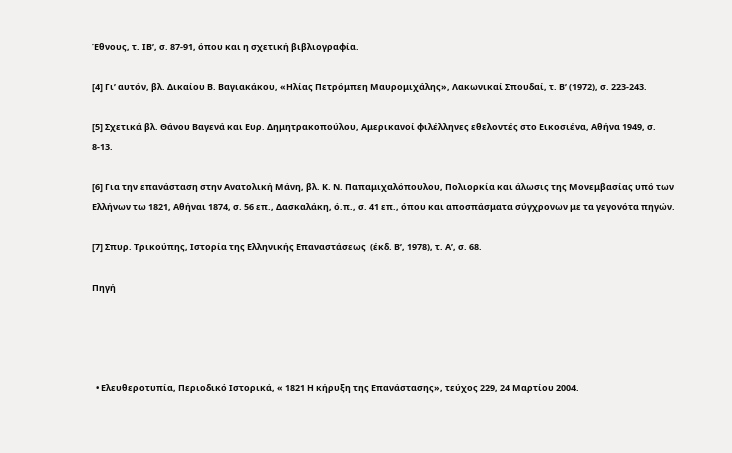Έθνους, τ. ΙΒ’, σ. 87-91, όπου και η σχετική βιβλιογραφία.

[4] Γι’ αυτόν, βλ. Δικαίου Β. Βαγιακάκου, «Ηλίας Πετρόμπεη Μαυρομιχάλης», Λακωνικαί Σπουδαί, τ. Β’ (1972), σ. 223-243.

[5] Σχετικά βλ. Θάνου Βαγενά και Ευρ. Δημητρακοπούλου, Αμερικανοί φιλέλληνες εθελοντές στο Εικοσιένα, Αθήνα 1949, σ. 8-13.

[6] Για την επανάσταση στην Ανατολική Μάνη, βλ. Κ. Ν. Παπαμιχαλόπουλου, Πολιορκία και άλωσις της Μονεμβασίας υπό των Ελλήνων τω 1821, Αθήναι 1874, σ. 56 επ., Δασκαλάκη, ό.π., σ. 41 επ., όπου και αποσπάσματα σύγχρονων με τα γεγονότα πηγών.

[7] Σπυρ. Τρικούπης, Ιστορία της Ελληνικής Επαναστάσεως  (έκδ. Β’, 1978), τ. Α’, σ. 68.

Πηγή




  • Ελευθεροτυπία, Περιοδικό Ιστορικά, « 1821 Η κήρυξη της Επανάστασης», τεύχος 229, 24 Μαρτίου 2004.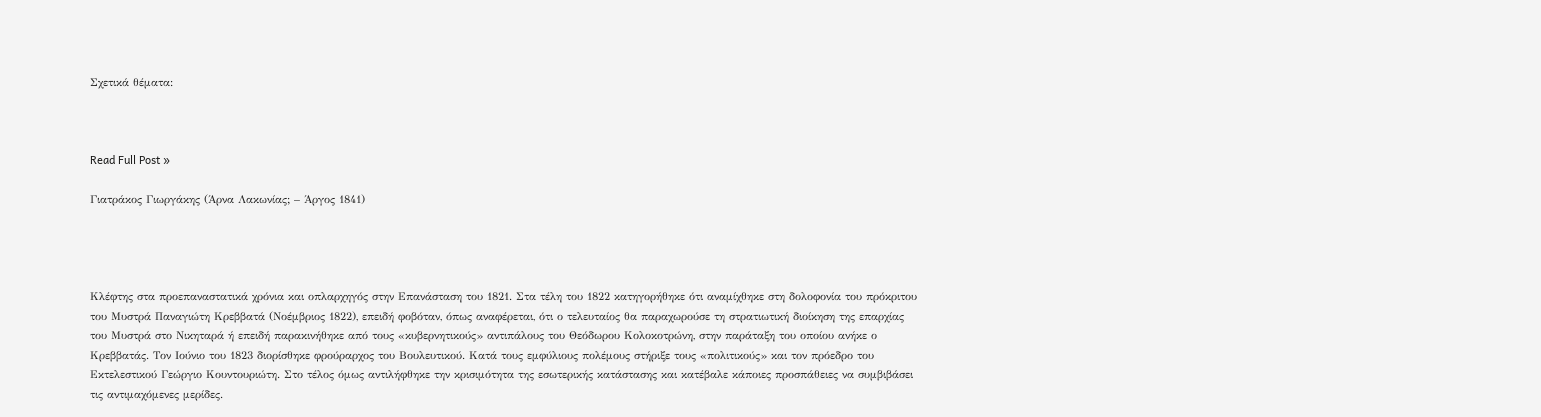Σχετικά θέματα:



Read Full Post »

Γιατράκος Γιωργάκης (Άρνα Λακωνίας; – Άργος 1841)




Κλέφτης στα προεπαναστατικά χρόνια και οπλαρχηγός στην Επανάσταση του 1821. Στα τέλη του 1822 κατηγορήθηκε ότι αναμίχθηκε στη δολοφονία του πρόκριτου του Μυστρά Παναγιώτη Κρεββατά (Νοέμβριος 1822), επειδή φοβόταν, όπως αναφέρεται, ότι ο τελευταίος θα παραχωρούσε τη στρατιωτική διοίκηση της επαρχίας του Μυστρά στο Νικηταρά ή επειδή παρακινήθηκε από τους «κυβερνητικούς» αντιπάλους του Θεόδωρου Κολοκοτρώνη, στην παράταξη του οποίου ανήκε ο Κρεββατάς. Τον Ιούνιο του 1823 διορίσθηκε φρούραρχος του Βουλευτικού. Κατά τους εμφύλιους πολέμους στήριξε τους «πολιτικούς» και τον πρόεδρο του Εκτελεστικού Γεώργιο Κουντουριώτη. Στο τέλος όμως αντιλήφθηκε την κρισιμότητα της εσωτερικής κατάστασης και κατέβαλε κάποιες προσπάθειες να συμβιβάσει τις αντιμαχόμενες μερίδες.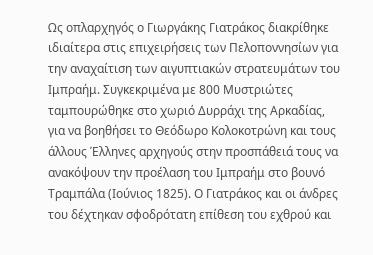Ως οπλαρχηγός ο Γιωργάκης Γιατράκος διακρίθηκε ιδιαίτερα στις επιχειρήσεις των Πελοποννησίων για την αναχαίτιση των αιγυπτιακών στρατευμάτων του Ιμπραήμ. Συγκεκριμένα με 800 Μυστριώτες ταμπουρώθηκε στο χωριό Δυρράχι της Αρκαδίας, για να βοηθήσει το Θεόδωρο Κολοκοτρώνη και τους άλλους Έλληνες αρχηγούς στην προσπάθειά τους να ανακόψουν την προέλαση του Ιμπραήμ στο βουνό Τραμπάλα (Ιούνιος 1825). Ο Γιατράκος και οι άνδρες του δέχτηκαν σφοδρότατη επίθεση του εχθρού και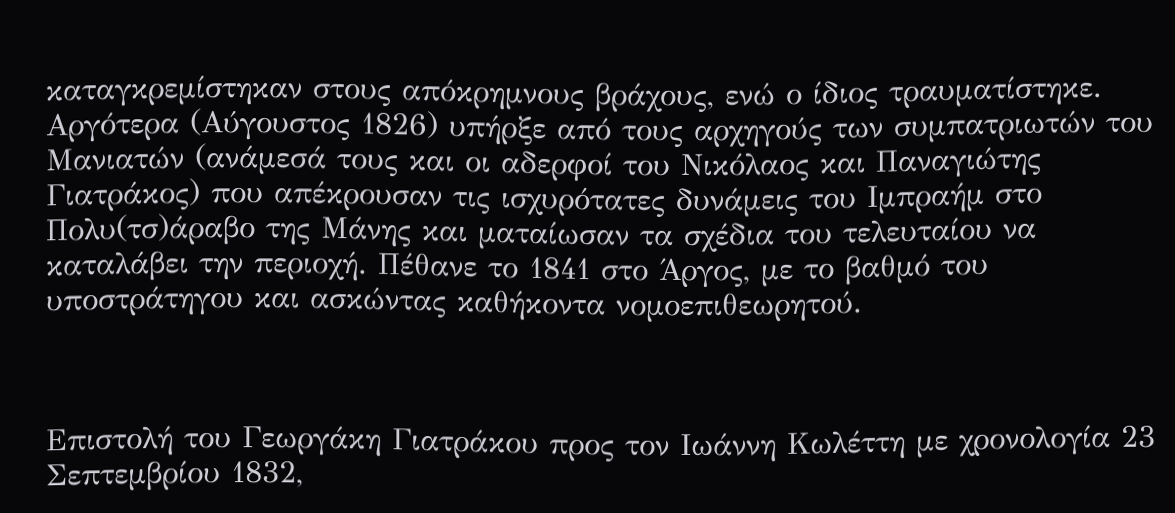καταγκρεμίστηκαν στους απόκρημνους βράχους, ενώ ο ίδιος τραυματίστηκε. Αργότερα (Αύγουστος 1826) υπήρξε από τους αρχηγούς των συμπατριωτών του Μανιατών (ανάμεσά τους και οι αδερφοί του Νικόλαος και Παναγιώτης Γιατράκος) που απέκρουσαν τις ισχυρότατες δυνάμεις του Ιμπραήμ στο Πολυ(τσ)άραβο της Μάνης και ματαίωσαν τα σχέδια του τελευταίου να καταλάβει την περιοχή. Πέθανε το 1841 στο Άργος, με το βαθμό του υποστράτηγου και ασκώντας καθήκοντα νομοεπιθεωρητού.



Επιστολή του Γεωργάκη Γιατράκου προς τον Ιωάννη Κωλέττη με χρονολογία 23 Σεπτεμβρίου 1832,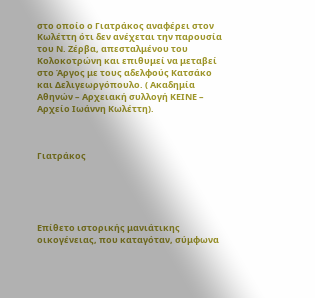στο οποίο ο Γιατράκος αναφέρει στον Κωλέττη ότι δεν ανέχεται την παρουσία του Ν. Ζέρβα, απεσταλμένου του Κολοκοτρώνη και επιθυμεί να μεταβεί στο Άργος με τους αδελφούς Κατσάκο και Δελιγεωργόπουλο. ( Ακαδημία Αθηνών – Αρχειακή συλλογή ΚΕΙΝΕ – Αρχείο Ιωάννη Κωλέττη).



Γιατράκος





Επίθετο ιστορικής μανιάτικης οικογένειας, που καταγόταν, σύμφωνα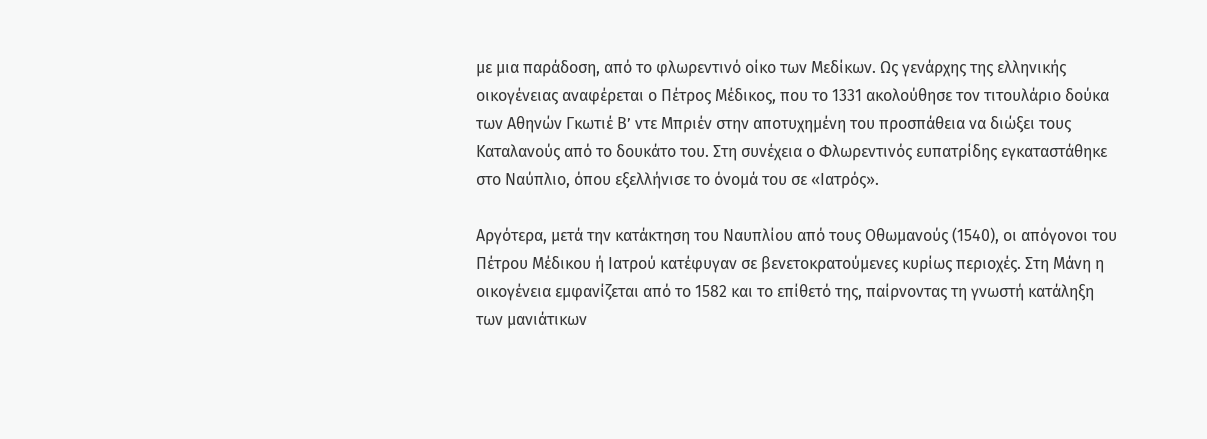με μια παράδοση, από το φλωρεντινό οίκο των Μεδίκων. Ως γενάρχης της ελληνικής οικογένειας αναφέρεται ο Πέτρος Μέδικος, που το 1331 ακολούθησε τον τιτουλάριο δούκα των Αθηνών Γκωτιέ Β’ ντε Μπριέν στην αποτυχημένη του προσπάθεια να διώξει τους Καταλανούς από το δουκάτο του. Στη συνέχεια ο Φλωρεντινός ευπατρίδης εγκαταστάθηκε στο Ναύπλιο, όπου εξελλήνισε το όνομά του σε «Ιατρός».

Αργότερα, μετά την κατάκτηση του Ναυπλίου από τους Οθωμανούς (1540), οι απόγονοι του Πέτρου Μέδικου ή Ιατρού κατέφυγαν σε βενετοκρατούμενες κυρίως περιοχές. Στη Μάνη η οικογένεια εμφανίζεται από το 1582 και το επίθετό της, παίρνοντας τη γνωστή κατάληξη των μανιάτικων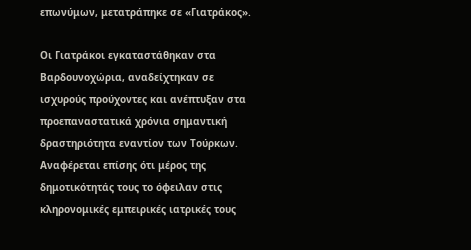επωνύμων, μετατράπηκε σε «Γιατράκος».

Οι Γιατράκοι εγκαταστάθηκαν στα Βαρδουνοχώρια, αναδείχτηκαν σε ισχυρούς προύχοντες και ανέπτυξαν στα προεπαναστατικά χρόνια σημαντική δραστηριότητα εναντίον των Τούρκων. Αναφέρεται επίσης ότι μέρος της δημοτικότητάς τους το όφειλαν στις κληρονομικές εμπειρικές ιατρικές τους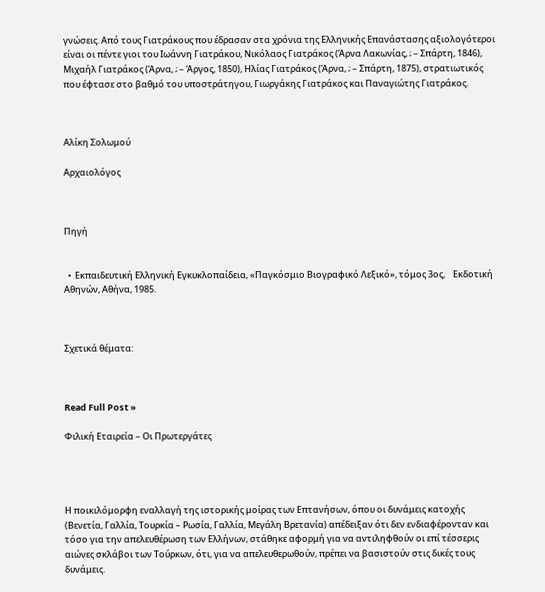γνώσεις. Από τους Γιατράκους που έδρασαν στα χρόνια της Ελληνικής Επανάστασης αξιολογότεροι είναι οι πέντε γιοι του Ιωάννη Γιατράκου, Νικόλαος Γιατράκος (Άρνα Λακωνίας, ; – Σπάρτη, 1846), Μιχαήλ Γιατράκος (Άρνα, ; – Άργος, 1850), Ηλίας Γιατράκος (Άρνα, ; – Σπάρτη, 1875), στρατιωτικός που έφτασε στο βαθμό του υποστράτηγου, Γιωργάκης Γιατράκος και Παναγιώτης Γιατράκος.



Αλίκη Σολωμού

Αρχαιολόγος



Πηγή


  •  Εκπαιδευτική Ελληνική Εγκυκλοπαίδεια, «Παγκόσμιο Βιογραφικό Λεξικό», τόμος 3ος,    Εκδοτική Αθηνών, Αθήνα, 1985.



Σχετικά θέματα:



Read Full Post »

Φιλική Εταιρεία – Οι Πρωτεργάτες




Η ποικιλόμορφη εναλλαγή της ιστορικής μοίρας των Επτανήσων, όπου οι δυνάμεις κατοχής (Βενετία, Γαλλία, Τουρκία – Ρωσία, Γαλλία, Μεγάλη Βρετανία) απέδειξαν ότι δεν ενδιαφέρονταν και τόσο για την απελευθέρωση των Ελλήνων, στάθηκε αφορμή για να αντιληφθούν οι επί τέσσερις αιώνες σκλάβοι των Τούρκων, ότι, για να απελευθερωθούν, πρέπει να βασιστούν στις δικές τους δυνάμεις.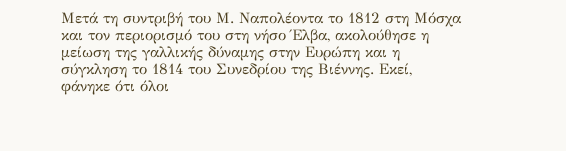Μετά τη συντριβή του Μ. Ναπολέοντα το 1812 στη Μόσχα και τον περιορισμό του στη νήσο Έλβα, ακολούθησε η μείωση της γαλλικής δύναμης στην Ευρώπη και η σύγκληση το 1814 του Συνεδρίου της Βιέννης. Εκεί, φάνηκε ότι όλοι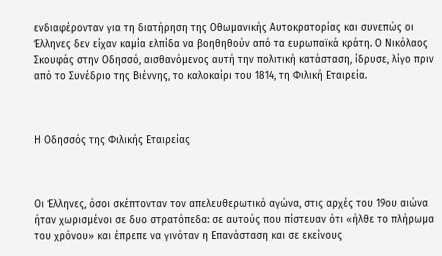ενδιαφέρονταν για τη διατήρηση της Οθωμανικής Αυτοκρατορίας και συνεπώς οι Έλληνες δεν είχαν καμία ελπίδα να βοηθηθούν από τα ευρωπαϊκά κράτη. Ο Νικόλαος Σκουφάς στην Οδησσό, αισθανόμενος αυτή την πολιτική κατάσταση, ίδρυσε, λίγο πριν από το Συνέδριο της Βιέννης, το καλοκαίρι του 1814, τη Φιλική Εταιρεία.



Η Οδησσός της Φιλικής Εταιρείας



Οι Έλληνες, όσοι σκέπτονταν τον απελευθερωτικό αγώνα, στις αρχές του 19ου αιώνα ήταν χωρισμένοι σε δυο στρατόπεδα: σε αυτούς που πίστευαν ότι «ήλθε το πλήρωμα του χρόνου» και έπρεπε να γινόταν η Επανάσταση και σε εκείνους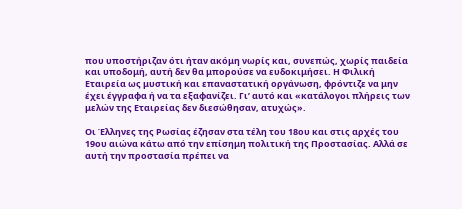που υποστήριζαν ότι ήταν ακόμη νωρίς και, συνεπώς, χωρίς παιδεία και υποδομή, αυτή δεν θα μπορούσε να ευδοκιμήσει. Η Φιλική Εταιρεία ως μυστική και επαναστατική οργάνωση, φρόντιζε να μην έχει έγγραφα ή να τα εξαφανίζει. Γι’ αυτό και «κατάλογοι πλήρεις των μελών της Εταιρείας δεν διεσώθησαν, ατυχώς».

Οι Έλληνες της Ρωσίας έζησαν στα τέλη του 18ου και στις αρχές του 19ου αιώνα κάτω από την επίσημη πολιτική της Προστασίας. Αλλά σε αυτή την προστασία πρέπει να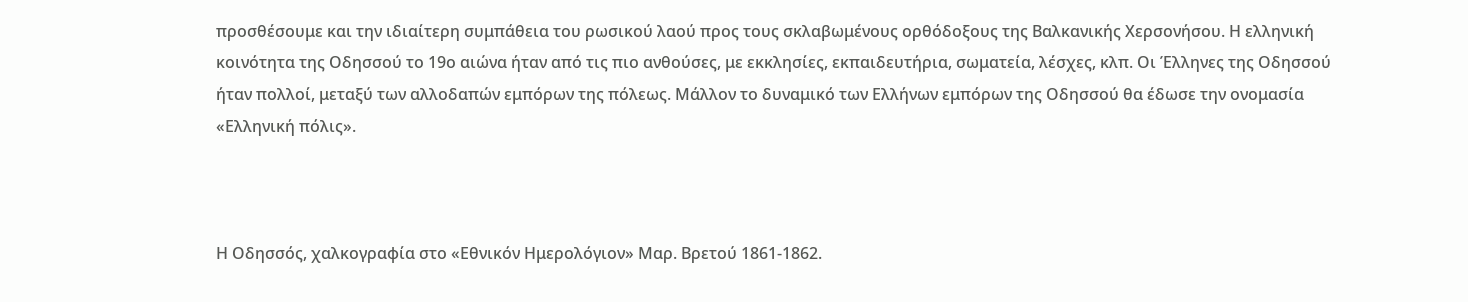προσθέσουμε και την ιδιαίτερη συμπάθεια του ρωσικού λαού προς τους σκλαβωμένους ορθόδοξους της Βαλκανικής Χερσονήσου. Η ελληνική κοινότητα της Οδησσού το 19ο αιώνα ήταν από τις πιο ανθούσες, με εκκλησίες, εκπαιδευτήρια, σωματεία, λέσχες, κλπ. Οι Έλληνες της Οδησσού ήταν πολλοί, μεταξύ των αλλοδαπών εμπόρων της πόλεως. Μάλλον το δυναμικό των Ελλήνων εμπόρων της Οδησσού θα έδωσε την ονομασία «Ελληνική πόλις».



Η Οδησσός, χαλκογραφία στο «Εθνικόν Ημερολόγιον» Μαρ. Βρετού 1861-1862.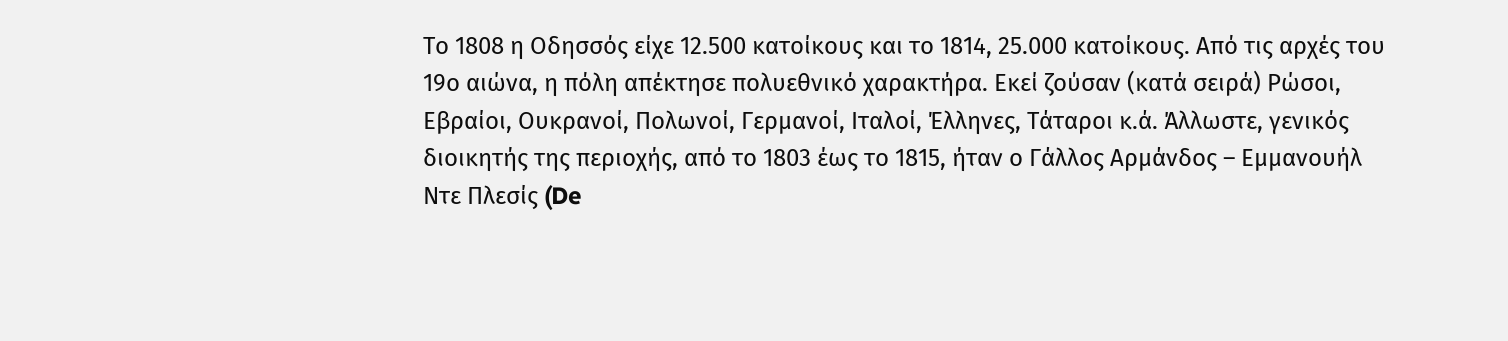Το 1808 η Οδησσός είχε 12.500 κατοίκους και το 1814, 25.000 κατοίκους. Από τις αρχές του 19ο αιώνα, η πόλη απέκτησε πολυεθνικό χαρακτήρα. Εκεί ζούσαν (κατά σειρά) Ρώσοι, Εβραίοι, Ουκρανοί, Πολωνοί, Γερμανοί, Ιταλοί, Έλληνες, Τάταροι κ.ά. Άλλωστε, γενικός διοικητής της περιοχής, από το 1803 έως το 1815, ήταν ο Γάλλος Αρμάνδος – Εμμανουήλ Ντε Πλεσίς (De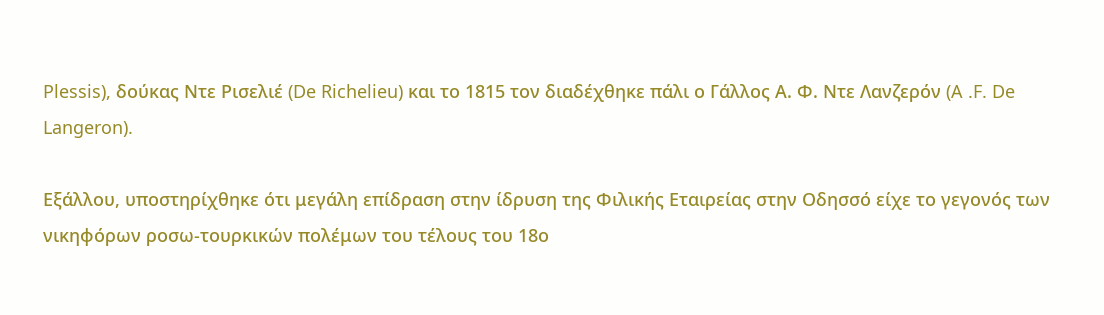Plessis), δούκας Ντε Ρισελιέ (De Richelieu) και το 1815 τον διαδέχθηκε πάλι ο Γάλλος Α. Φ. Ντε Λανζερόν (A .F. De Langeron).

Εξάλλου, υποστηρίχθηκε ότι μεγάλη επίδραση στην ίδρυση της Φιλικής Εταιρείας στην Οδησσό είχε το γεγονός των νικηφόρων ροσω-τουρκικών πολέμων του τέλους του 18ο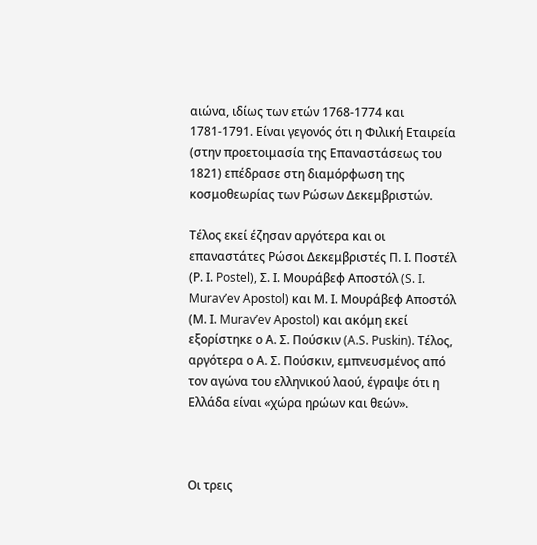αιώνα, ιδίως των ετών 1768-1774 και 1781-1791. Είναι γεγονός ότι η Φιλική Εταιρεία (στην προετοιμασία της Επαναστάσεως του 1821) επέδρασε στη διαμόρφωση της κοσμοθεωρίας των Ρώσων Δεκεμβριστών.

Τέλος εκεί έζησαν αργότερα και οι επαναστάτες Ρώσοι Δεκεμβριστές Π. Ι. Ποστέλ (Ρ. Ι. Postel), Σ. Ι. Μουράβεφ Αποστόλ (S. I. Murav’ev Apοstol) και Μ. Ι. Μουράβεφ Αποστόλ (Μ. Ι. Murav’ev Apοstol) και ακόμη εκεί εξορίστηκε ο Α. Σ. Πούσκιν (A.S. Puskin). Τέλος, αργότερα ο Α. Σ. Πούσκιν, εμπνευσμένος από τον αγώνα του ελληνικού λαού, έγραψε ότι η Ελλάδα είναι «χώρα ηρώων και θεών».



Οι τρεις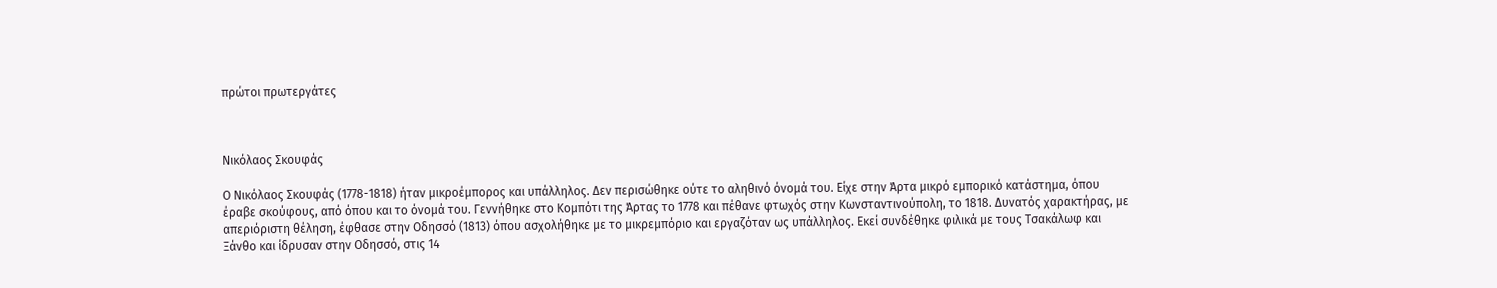πρώτοι πρωτεργάτες



Νικόλαος Σκουφάς

Ο Νικόλαος Σκουφάς (1778-1818) ήταν μικροέμπορος και υπάλληλος. Δεν περισώθηκε ούτε το αληθινό όνομά του. Είχε στην Άρτα μικρό εμπορικό κατάστημα, όπου έραβε σκούφους, από όπου και το όνομά του. Γεννήθηκε στο Κομπότι της Άρτας το 1778 και πέθανε φτωχός στην Κωνσταντινούπολη, το 1818. Δυνατός χαρακτήρας, με απεριόριστη θέληση, έφθασε στην Οδησσό (1813) όπου ασχολήθηκε με το μικρεμπόριο και εργαζόταν ως υπάλληλος. Εκεί συνδέθηκε φιλικά με τους Τσακάλωφ και Ξάνθο και ίδρυσαν στην Οδησσό, στις 14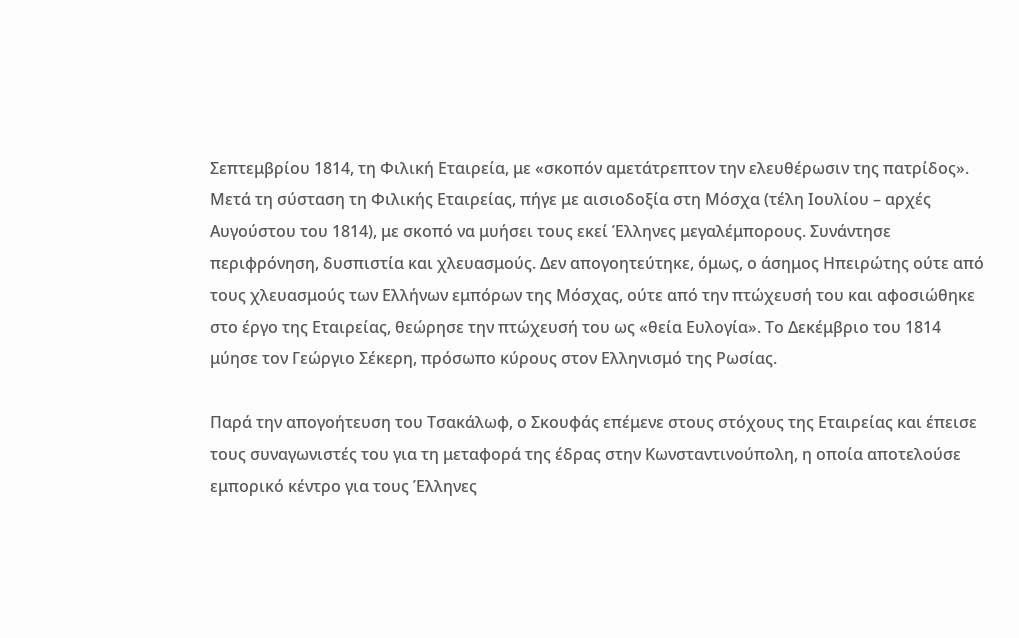Σεπτεμβρίου 1814, τη Φιλική Εταιρεία, με «σκοπόν αμετάτρεπτον την ελευθέρωσιν της πατρίδος». Μετά τη σύσταση τη Φιλικής Εταιρείας, πήγε με αισιοδοξία στη Μόσχα (τέλη Ιουλίου – αρχές Αυγούστου του 1814), με σκοπό να μυήσει τους εκεί Έλληνες μεγαλέμπορους. Συνάντησε περιφρόνηση, δυσπιστία και χλευασμούς. Δεν απογοητεύτηκε, όμως, ο άσημος Ηπειρώτης ούτε από τους χλευασμούς των Ελλήνων εμπόρων της Μόσχας, ούτε από την πτώχευσή του και αφοσιώθηκε στο έργο της Εταιρείας, θεώρησε την πτώχευσή του ως «θεία Ευλογία». Το Δεκέμβριο του 1814  μύησε τον Γεώργιο Σέκερη, πρόσωπο κύρους στον Ελληνισμό της Ρωσίας.

Παρά την απογοήτευση του Τσακάλωφ, ο Σκουφάς επέμενε στους στόχους της Εταιρείας και έπεισε τους συναγωνιστές του για τη μεταφορά της έδρας στην Κωνσταντινούπολη, η οποία αποτελούσε εμπορικό κέντρο για τους Έλληνες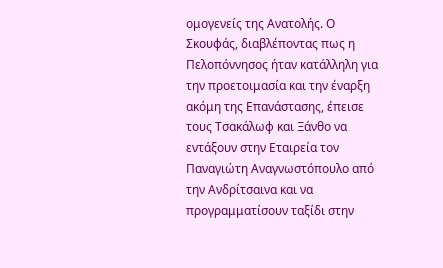ομογενείς της Ανατολής. Ο Σκουφάς, διαβλέποντας πως η Πελοπόννησος ήταν κατάλληλη για την προετοιμασία και την έναρξη ακόμη της Επανάστασης, έπεισε τους Τσακάλωφ και Ξάνθο να εντάξουν στην Εταιρεία τον Παναγιώτη Αναγνωστόπουλο από την Ανδρίτσαινα και να προγραμματίσουν ταξίδι στην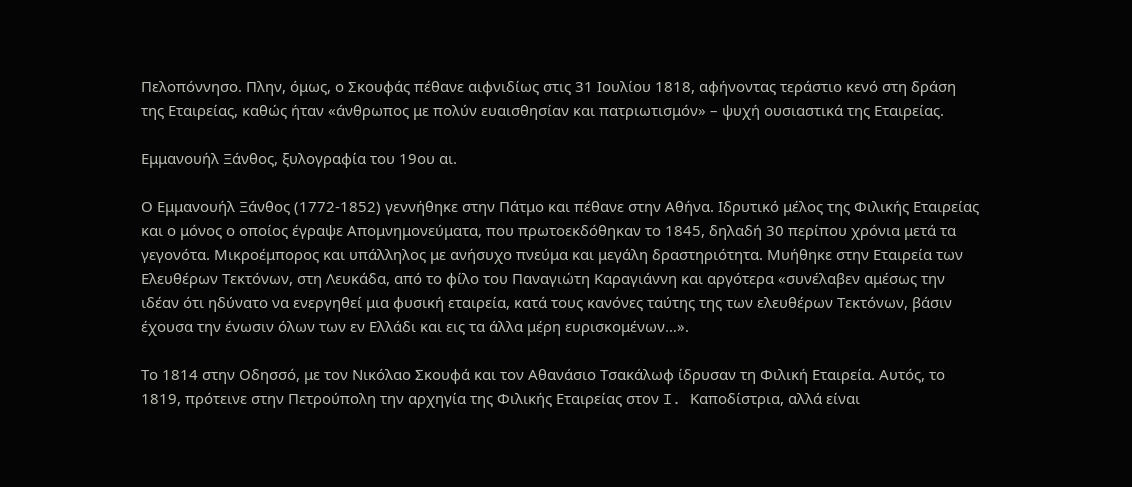Πελοπόννησο. Πλην, όμως, ο Σκουφάς πέθανε αιφνιδίως στις 31 Ιουλίου 1818, αφήνοντας τεράστιο κενό στη δράση της Εταιρείας, καθώς ήταν «άνθρωπος με πολύν ευαισθησίαν και πατριωτισμόν» – ψυχή ουσιαστικά της Εταιρείας.

Εμμανουήλ Ξάνθος, ξυλογραφία του 19ου αι.

Ο Εμμανουήλ Ξάνθος (1772-1852) γεννήθηκε στην Πάτμο και πέθανε στην Αθήνα. Ιδρυτικό μέλος της Φιλικής Εταιρείας και ο μόνος ο οποίος έγραψε Απομνημονεύματα, που πρωτοεκδόθηκαν το 1845, δηλαδή 30 περίπου χρόνια μετά τα γεγονότα. Μικροέμπορος και υπάλληλος με ανήσυχο πνεύμα και μεγάλη δραστηριότητα. Μυήθηκε στην Εταιρεία των Ελευθέρων Τεκτόνων, στη Λευκάδα, από το φίλο του Παναγιώτη Καραγιάννη και αργότερα «συνέλαβεν αμέσως την ιδέαν ότι ηδύνατο να ενεργηθεί μια φυσική εταιρεία, κατά τους κανόνες ταύτης της των ελευθέρων Τεκτόνων, βάσιν έχουσα την ένωσιν όλων των εν Ελλάδι και εις τα άλλα μέρη ευρισκομένων…».

Το 1814 στην Οδησσό, με τον Νικόλαο Σκουφά και τον Αθανάσιο Τσακάλωφ ίδρυσαν τη Φιλική Εταιρεία. Αυτός, το 1819, πρότεινε στην Πετρούπολη την αρχηγία της Φιλικής Εταιρείας στον I. Καποδίστρια, αλλά είναι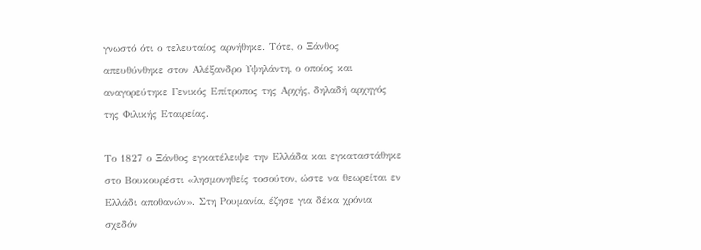γνωστό ότι ο τελευταίος αρνήθηκε. Τότε, ο Ξάνθος απευθύνθηκε στον Αλέξανδρο Υψηλάντη, ο οποίος και αναγορεύτηκε Γενικός Επίτροπος της Αρχής, δηλαδή αρχηγός της Φιλικής Εταιρείας.

Το 1827 ο Ξάνθος εγκατέλειψε την Ελλάδα και εγκαταστάθηκε στο Βουκουρέστι «λησμονηθείς τοσούτον, ώστε να θεωρείται εν Ελλάδι αποθανών». Στη Ρουμανία, έζησε για δέκα χρόνια σχεδόν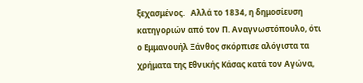ξεχασμένος.   Αλλά το 1834, η δημοσίευση κατηγοριών από τον Π. Αναγνωστόπουλο, ότι ο Εμμανουήλ Ξάνθος σκόρπισε αλόγιστα τα χρήματα της Εθνικής Κάσας κατά τον Αγώνα,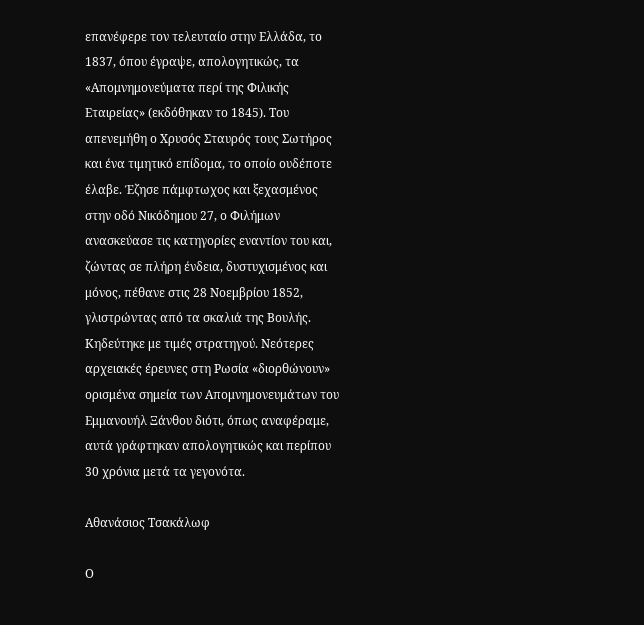επανέφερε τον τελευταίο στην Ελλάδα, το 1837, όπου έγραψε, απολογητικώς, τα «Απομνημονεύματα περί της Φιλικής Εταιρείας» (εκδόθηκαν το 1845). Του απενεμήθη ο Χρυσός Σταυρός τους Σωτήρος και ένα τιμητικό επίδομα, το οποίο ουδέποτε έλαβε. Έζησε πάμφτωχος και ξεχασμένος στην οδό Νικόδημου 27, ο Φιλήμων ανασκεύασε τις κατηγορίες εναντίον του και, ζώντας σε πλήρη ένδεια, δυστυχισμένος και μόνος, πέθανε στις 28 Νοεμβρίου 1852, γλιστρώντας από τα σκαλιά της Βουλής. Κηδεύτηκε με τιμές στρατηγού. Νεότερες αρχειακές έρευνες στη Ρωσία «διορθώνουν» ορισμένα σημεία των Απομνημονευμάτων του Εμμανουήλ Ξάνθου διότι, όπως αναφέραμε, αυτά γράφτηκαν απολογητικώς και περίπου 30 χρόνια μετά τα γεγονότα.

Αθανάσιος Τσακάλωφ

Ο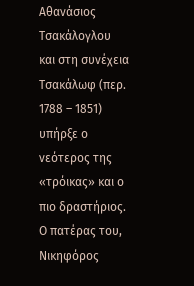Αθανάσιος Τσακάλογλου και στη συνέχεια Τσακάλωφ (περ. 1788 – 1851) υπήρξε ο νεότερος της «τρόικας» και ο πιο δραστήριος. Ο πατέρας του, Νικηφόρος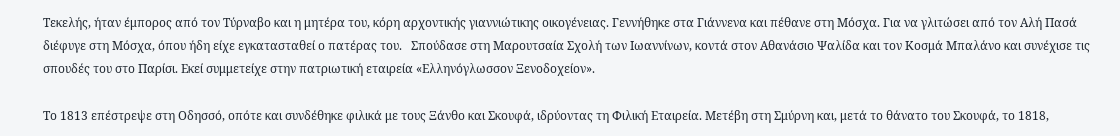Τεκελής, ήταν έμπορος από τον Τύρναβο και η μητέρα του, κόρη αρχοντικής γιαννιώτικης οικογένειας. Γεννήθηκε στα Γιάννενα και πέθανε στη Μόσχα. Για να γλιτώσει από τον Αλή Πασά διέφυγε στη Μόσχα, όπου ήδη είχε εγκατασταθεί ο πατέρας του.   Σπούδασε στη Μαρουτσαία Σχολή των Ιωαννίνων, κοντά στον Αθανάσιο Ψαλίδα και τον Κοσμά Μπαλάνο και συνέχισε τις σπουδές του στο Παρίσι. Εκεί συμμετείχε στην πατριωτική εταιρεία «Ελληνόγλωσσον Ξενοδοχείον».

Το 1813 επέστρεψε στη Οδησσό, οπότε και συνδέθηκε φιλικά με τους Ξάνθο και Σκουφά, ιδρύοντας τη Φιλική Εταιρεία. Μετέβη στη Σμύρνη και, μετά το θάνατο του Σκουφά, το 1818,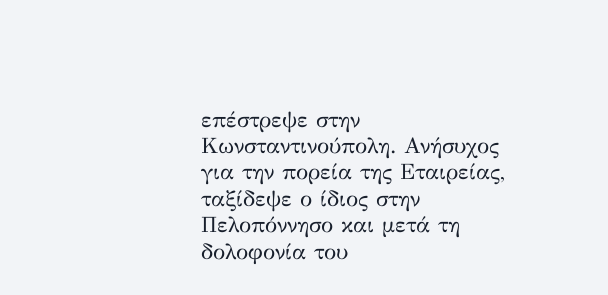επέστρεψε στην Κωνσταντινούπολη. Ανήσυχος για την πορεία της Εταιρείας, ταξίδεψε ο ίδιος στην Πελοπόννησο και μετά τη δολοφονία του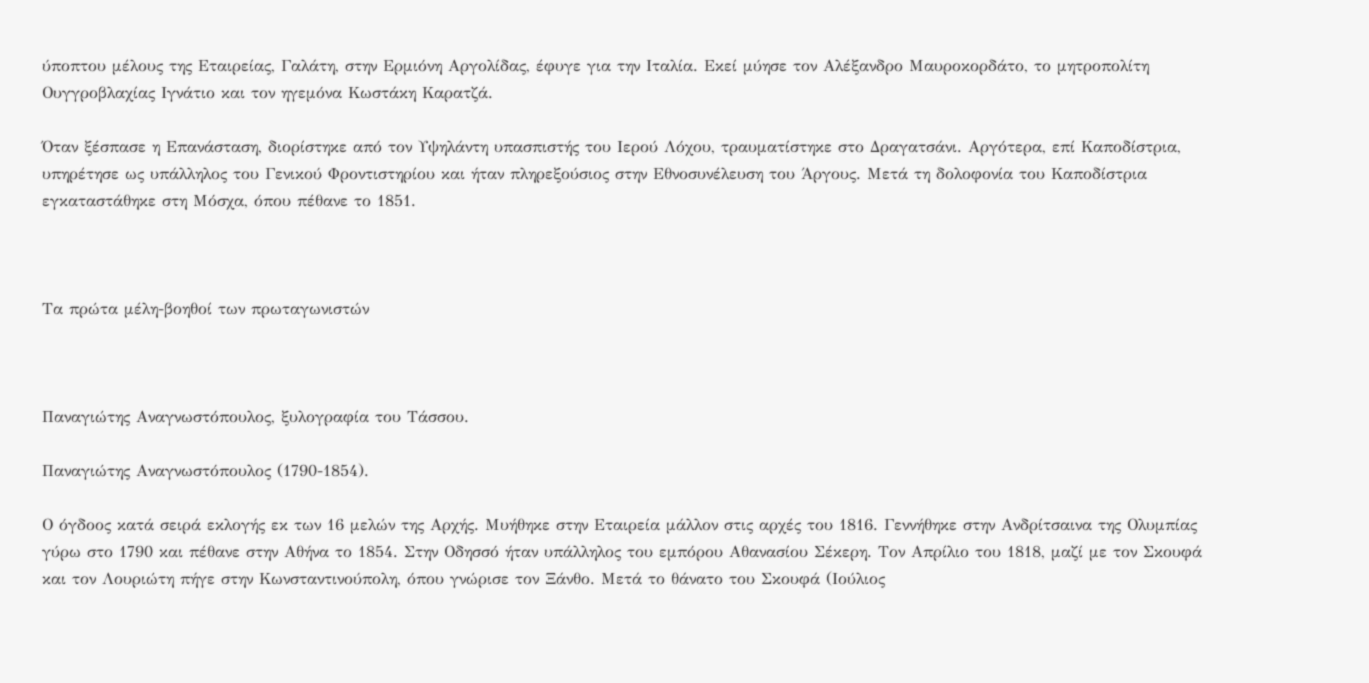ύποπτου μέλους της Εταιρείας, Γαλάτη, στην Ερμιόνη Αργολίδας, έφυγε για την Ιταλία. Εκεί μύησε τον Αλέξανδρο Μαυροκορδάτο, το μητροπολίτη Ουγγροβλαχίας Ιγνάτιο και τον ηγεμόνα Κωστάκη Καρατζά.

Όταν ξέσπασε η Επανάσταση, διορίστηκε από τον Υψηλάντη υπασπιστής του Ιερού Λόχου, τραυματίστηκε στο Δραγατσάνι. Αργότερα, επί Καποδίστρια, υπηρέτησε ως υπάλληλος του Γενικού Φροντιστηρίου και ήταν πληρεξούσιος στην Εθνοσυνέλευση του Άργους. Μετά τη δολοφονία του Καποδίστρια εγκαταστάθηκε στη Μόσχα, όπου πέθανε το 1851.



Τα πρώτα μέλη-βοηθοί των πρωταγωνιστών



Παναγιώτης Αναγνωστόπουλος, ξυλογραφία του Τάσσου.

Παναγιώτης Αναγνωστόπουλος (1790-1854).

Ο όγδοος κατά σειρά εκλογής εκ των 16 μελών της Αρχής. Μυήθηκε στην Εταιρεία μάλλον στις αρχές του 1816. Γεννήθηκε στην Ανδρίτσαινα της Ολυμπίας γύρω στο 1790 και πέθανε στην Αθήνα το 1854. Στην Οδησσό ήταν υπάλληλος του εμπόρου Αθανασίου Σέκερη. Τον Απρίλιο του 1818, μαζί με τον Σκουφά και τον Λουριώτη πήγε στην Κωνσταντινούπολη, όπου γνώρισε τον Ξάνθο. Μετά το θάνατο του Σκουφά (Ιούλιος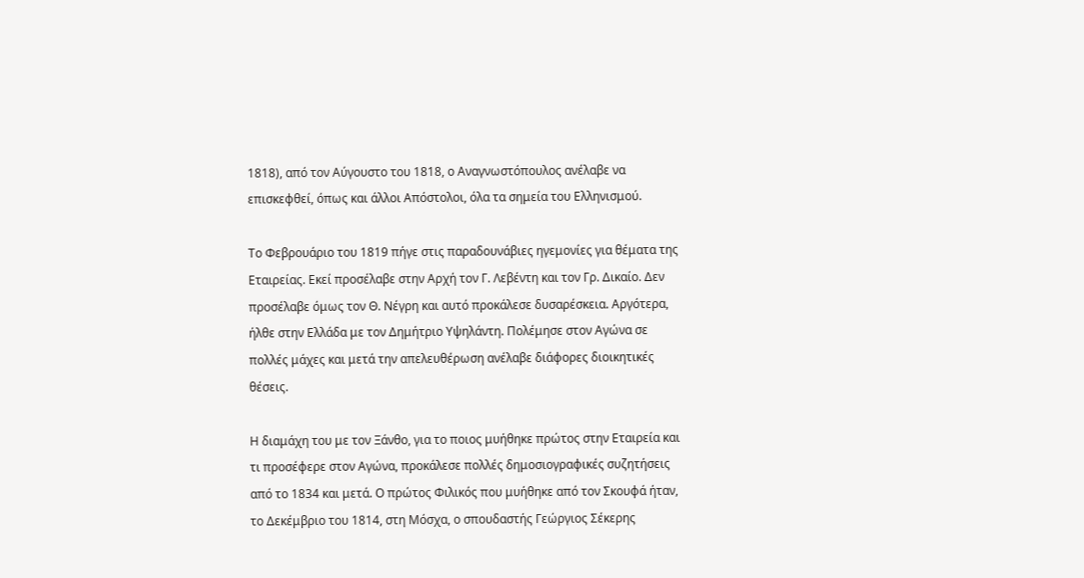1818), από τον Αύγουστο του 1818, ο Αναγνωστόπουλος ανέλαβε να επισκεφθεί, όπως και άλλοι Απόστολοι, όλα τα σημεία του Ελληνισμού.

Το Φεβρουάριο του 1819 πήγε στις παραδουνάβιες ηγεμονίες για θέματα της Εταιρείας. Εκεί προσέλαβε στην Αρχή τον Γ. Λεβέντη και τον Γρ. Δικαίο. Δεν προσέλαβε όμως τον Θ. Νέγρη και αυτό προκάλεσε δυσαρέσκεια. Αργότερα, ήλθε στην Ελλάδα με τον Δημήτριο Υψηλάντη. Πολέμησε στον Αγώνα σε πολλές μάχες και μετά την απελευθέρωση ανέλαβε διάφορες διοικητικές θέσεις.

Η διαμάχη του με τον Ξάνθο, για το ποιος μυήθηκε πρώτος στην Εταιρεία και τι προσέφερε στον Αγώνα, προκάλεσε πολλές δημοσιογραφικές συζητήσεις από το 1834 και μετά. Ο πρώτος Φιλικός που μυήθηκε από τον Σκουφά ήταν, το Δεκέμβριο του 1814, στη Μόσχα, ο σπουδαστής Γεώργιος Σέκερης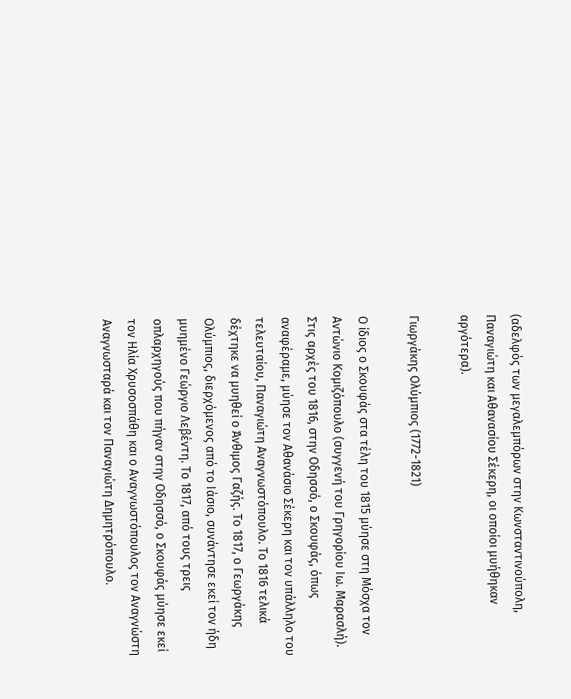(αδελφός των μεγαλεμπόρων στην Κωνσταντινούπολη, Παναγιώτη και Αθανασίου Σέκερη, οι οποίοι μυήθηκαν αργότερα).

Γιωργάκης Ολύμπιος (1772-1821)

Ο ίδιος ο Σκουφάς στα τέλη του 1815 μύησε στη Μόσχα τον Αντώνιο Κομιζόπουλο (συγγενή του Γρηγορίου Ιω. Μαρασλή). Στις αρχές του 1816, στην Οδησσό, ο Σκουφάς, όπως αναφέραμε, μύησε τον Αθανάσιο Σέκερη και τον υπάλληλο του τελευταίου, Παναγιώτη Αναγνωστόπουλο. Το 1816 τελικά δέχτηκε να μυηθεί ο Άνθιμος Γαζής. Το 1817, ο Γεωργάκης Ολύμπιος, διερχόμενος από το Ιάσιο, συνάντησε εκεί τον ήδη μυημένο Γεώργιο Λεβέντη. Το 1817, από τους τρεις οπλαρχηγούς που πήγαν στην Οδησσό, ο Σκουφάς μύησε εκεί τον Ηλία Χρυσοσπάθη και ο Αναγνωστόπουλος τον Αναγνώστη Αναγνωσταρά και τον Παναγιώτη Δημητρόπουλο.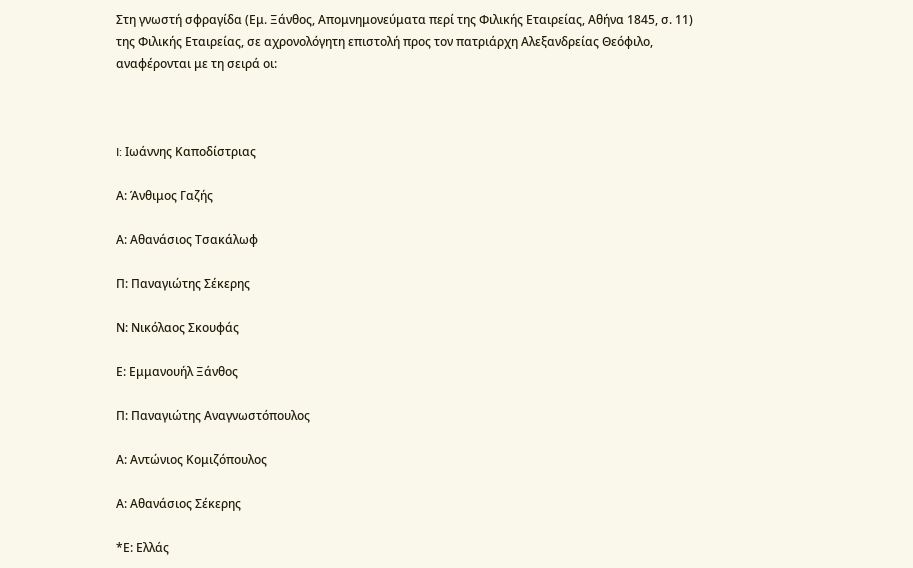Στη γνωστή σφραγίδα (Εμ. Ξάνθος, Απομνημονεύματα περί της Φιλικής Εταιρείας, Αθήνα 1845, σ. 11) της Φιλικής Εταιρείας, σε αχρονολόγητη επιστολή προς τον πατριάρχη Αλεξανδρείας Θεόφιλο, αναφέρονται με τη σειρά οι:



I: Ιωάννης Καποδίστριας

Α: Άνθιμος Γαζής

Α: Αθανάσιος Τσακάλωφ

Π: Παναγιώτης Σέκερης

Ν: Νικόλαος Σκουφάς

Ε: Εμμανουήλ Ξάνθος

Π: Παναγιώτης Αναγνωστόπουλος

Α: Αντώνιος Κομιζόπουλος

Α: Αθανάσιος Σέκερης

*Ε: Ελλάς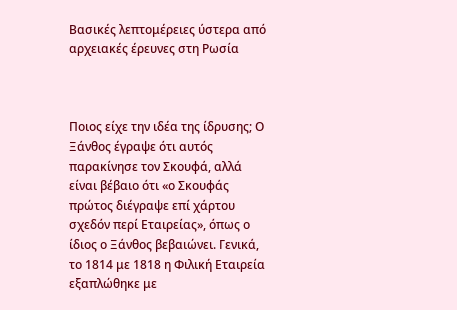Βασικές λεπτομέρειες ύστερα από αρχειακές έρευνες στη Ρωσία



Ποιος είχε την ιδέα της ίδρυσης; Ο Ξάνθος έγραψε ότι αυτός παρακίνησε τον Σκουφά, αλλά είναι βέβαιο ότι «ο Σκουφάς πρώτος διέγραψε επί χάρτου σχεδόν περί Εταιρείας», όπως ο ίδιος ο Ξάνθος βεβαιώνει. Γενικά, το 1814 με 1818 η Φιλική Εταιρεία εξαπλώθηκε με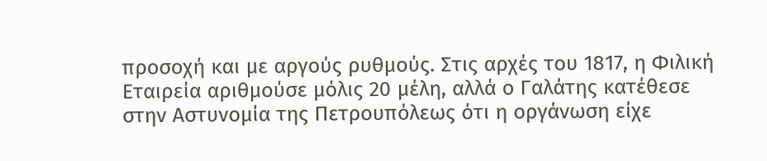προσοχή και με αργούς ρυθμούς. Στις αρχές του 1817, η Φιλική Εταιρεία αριθμούσε μόλις 20 μέλη, αλλά ο Γαλάτης κατέθεσε στην Αστυνομία της Πετρουπόλεως ότι η οργάνωση είχε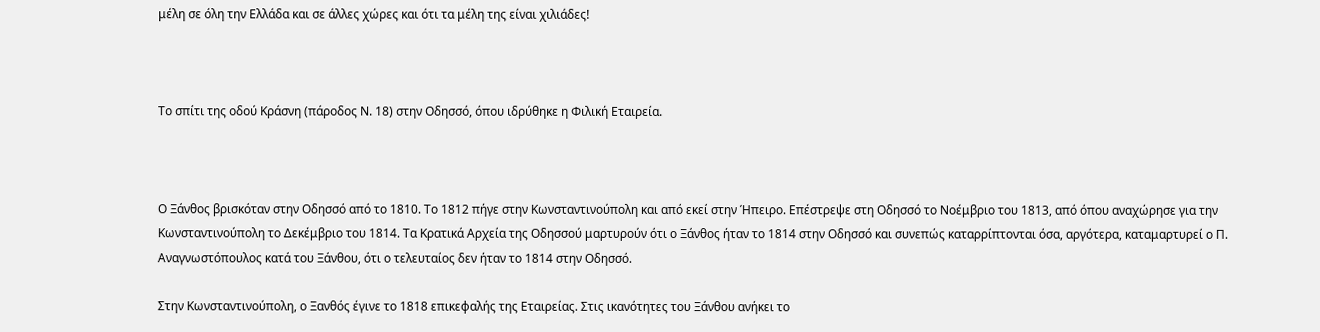μέλη σε όλη την Ελλάδα και σε άλλες χώρες και ότι τα μέλη της είναι χιλιάδες!



Το σπίτι της οδού Κράσνη (πάροδος Ν. 18) στην Οδησσό, όπου ιδρύθηκε η Φιλική Εταιρεία.



Ο Ξάνθος βρισκόταν στην Οδησσό από το 1810. Το 1812 πήγε στην Κωνσταντινούπολη και από εκεί στην Ήπειρο. Επέστρεψε στη Οδησσό το Νοέμβριο του 1813, από όπου αναχώρησε για την Κωνσταντινούπολη το Δεκέμβριο του 1814. Τα Κρατικά Αρχεία της Οδησσού μαρτυρούν ότι ο Ξάνθος ήταν το 1814 στην Οδησσό και συνεπώς καταρρίπτονται όσα, αργότερα, καταμαρτυρεί ο Π. Αναγνωστόπουλος κατά του Ξάνθου, ότι ο τελευταίος δεν ήταν το 1814 στην Οδησσό.

Στην Κωνσταντινούπολη, ο Ξανθός έγινε το 1818 επικεφαλής της Εταιρείας. Στις ικανότητες του Ξάνθου ανήκει το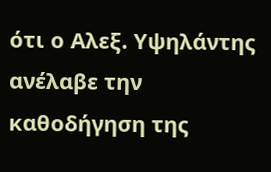ότι ο Αλεξ. Υψηλάντης ανέλαβε την καθοδήγηση της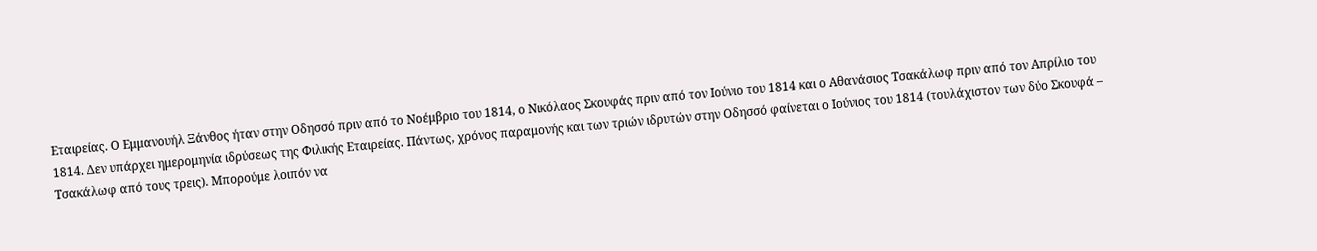Εταιρείας. Ο Εμμανουήλ Ξάνθος ήταν στην Οδησσό πριν από το Νοέμβριο του 1814, ο Νικόλαος Σκουφάς πριν από τον Ιούνιο του 1814 και ο Αθανάσιος Τσακάλωφ πριν από τον Απρίλιο του 1814. Δεν υπάρχει ημερομηνία ιδρύσεως της Φιλικής Εταιρείας. Πάντως, χρόνος παραμονής και των τριών ιδρυτών στην Οδησσό φαίνεται ο Ιούνιος του 1814 (τουλάχιστον των δύο Σκουφά – Τσακάλωφ από τους τρεις). Μπορούμε λοιπόν να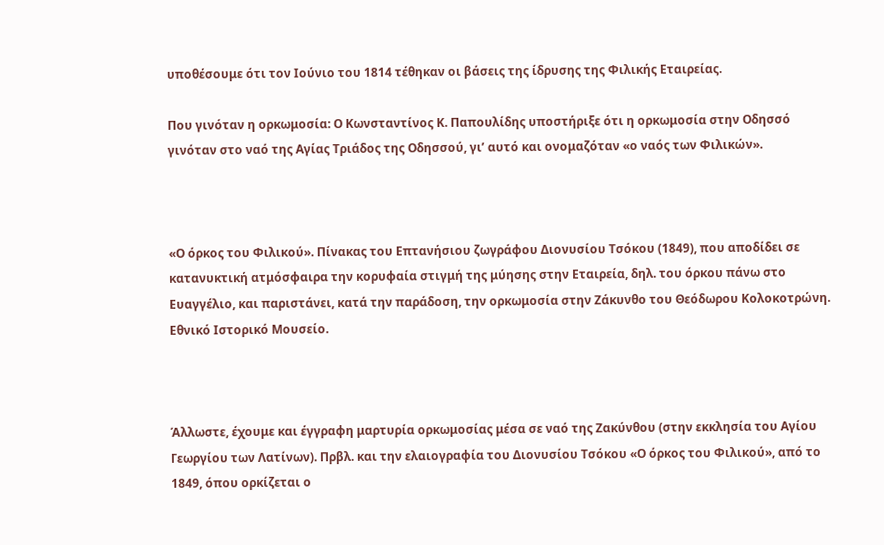υποθέσουμε ότι τον Ιούνιο του 1814 τέθηκαν οι βάσεις της ίδρυσης της Φιλικής Εταιρείας.

Που γινόταν η ορκωμοσία: Ο Κωνσταντίνος Κ. Παπουλίδης υποστήριξε ότι η ορκωμοσία στην Οδησσό γινόταν στο ναό της Αγίας Τριάδος της Οδησσού, γι’ αυτό και ονομαζόταν «ο ναός των Φιλικών».



«Ο όρκος του Φιλικού». Πίνακας του Επτανήσιου ζωγράφου Διονυσίου Τσόκου (1849), που αποδίδει σε κατανυκτική ατμόσφαιρα την κορυφαία στιγμή της μύησης στην Εταιρεία, δηλ. του όρκου πάνω στο Ευαγγέλιο, και παριστάνει, κατά την παράδοση, την ορκωμοσία στην Ζάκυνθο του Θεόδωρου Κολοκοτρώνη. Εθνικό Ιστορικό Μουσείο.



Άλλωστε, έχουμε και έγγραφη μαρτυρία ορκωμοσίας μέσα σε ναό της Ζακύνθου (στην εκκλησία του Αγίου Γεωργίου των Λατίνων). Πρβλ. και την ελαιογραφία του Διονυσίου Τσόκου «Ο όρκος του Φιλικού», από το 1849, όπου ορκίζεται ο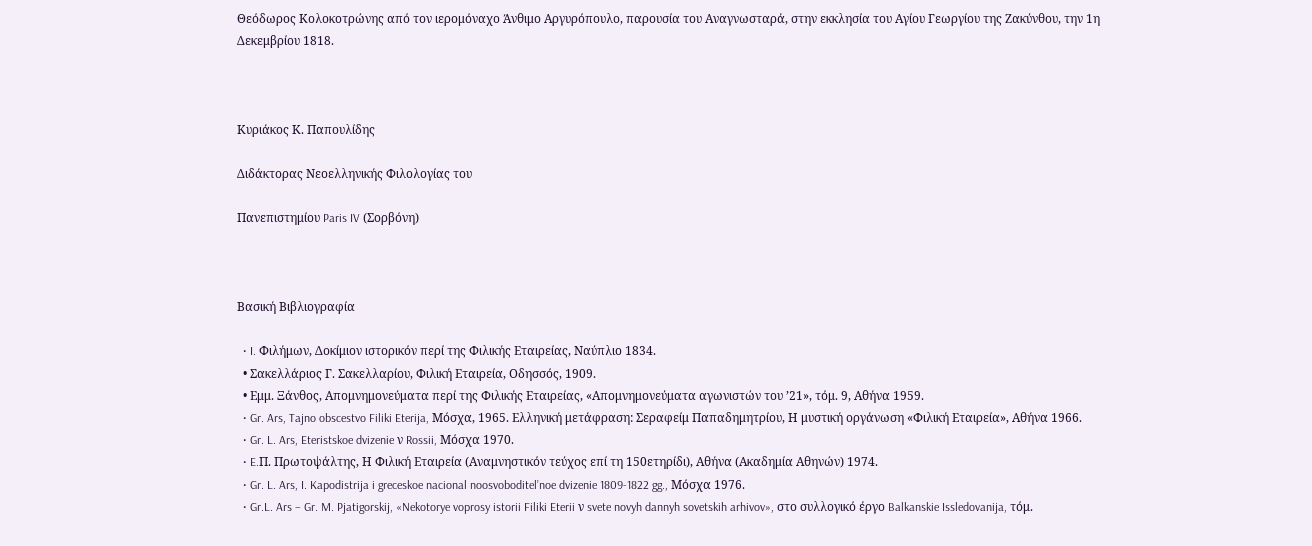Θεόδωρος Κολοκοτρώνης από τον ιερομόναχο Άνθιμο Αργυρόπουλο, παρουσία του Αναγνωσταρά, στην εκκλησία του Αγίου Γεωργίου της Ζακύνθου, την 1η Δεκεμβρίου 1818.



Κυριάκος Κ. Παπουλίδης

Διδάκτορας Νεοελληνικής Φιλολογίας του

Πανεπιστημίου Paris IV (Σορβόνη)



Βασική Βιβλιογραφία

  • I. Φιλήμων, Δοκίμιον ιστορικόν περί της Φιλικής Εταιρείας, Ναύπλιο 1834.
  • Σακελλάριος Γ. Σακελλαρίου, Φιλική Εταιρεία, Οδησσός, 1909.
  • Εμμ. Ξάνθος, Απομνημονεύματα περί της Φιλικής Εταιρείας, «Απομνημονεύματα αγωνιστών του ’21», τόμ. 9, Αθήνα 1959.
  • Gr. Ars, Tajno obscestvo Filiki Eterija, Μόσχα, 1965. Ελληνική μετάφραση: Σεραφείμ Παπαδημητρίου, Η μυστική οργάνωση «Φιλική Εταιρεία», Αθήνα 1966.
  • Gr. L. Ars, Eteristskoe dvizenie ν Rossii, Μόσχα 1970.
  • E.Π. Πρωτοψάλτης, Η Φιλική Εταιρεία (Αναμνηστικόν τεύχος επί τη 150ετηρίδι), Αθήνα (Ακαδημία Αθηνών) 1974.
  • Gr. L. Ars, I. Kapodistrija i greceskoe nacional noosvoboditel’noe dvizenie 1809-1822 gg., Μόσχα 1976.
  • Gr.L. Ars – Gr. M. Pjatigorskij, «Nekotorye voprosy istorii Filiki Eterii ν svete novyh dannyh sovetskih arhivov», στο συλλογικό έργο Balkanskie Issledovanija, τόμ.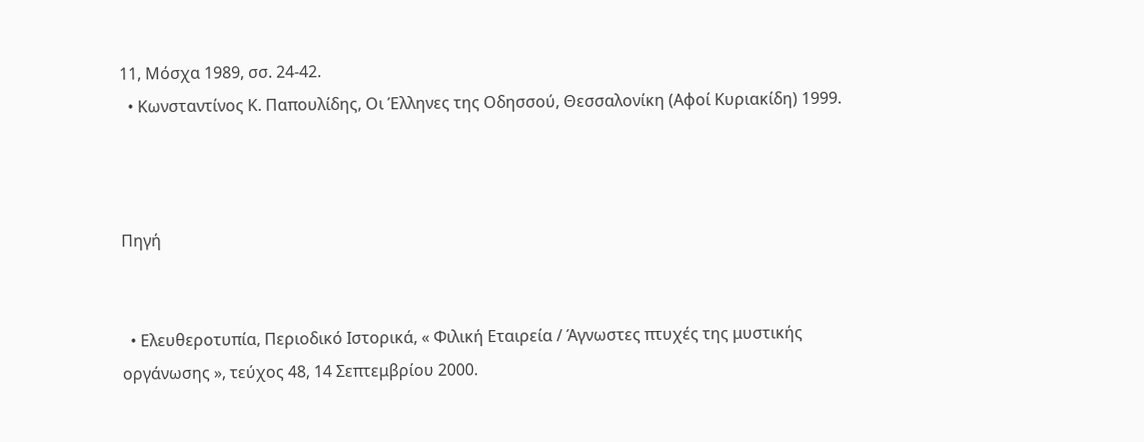11, Μόσχα 1989, σσ. 24-42.
  • Κωνσταντίνος Κ. Παπουλίδης, Οι Έλληνες της Οδησσού, Θεσσαλονίκη (Αφοί Κυριακίδη) 1999.



Πηγή


  • Ελευθεροτυπία, Περιοδικό Ιστορικά, « Φιλική Εταιρεία / Άγνωστες πτυχές της μυστικής οργάνωσης », τεύχος 48, 14 Σεπτεμβρίου 2000.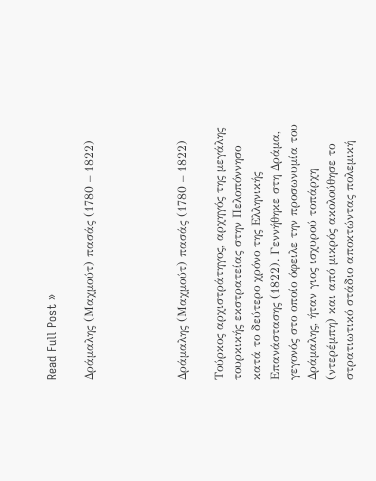Read Full Post »

Δράμαλης (Μαχμούτ) πασάς (1780 – 1822)




Δράμαλης (Μαχμούτ) πασάς (1780 – 1822)

Τούρκος αρχιστράτηγος, αρχηγός της μεγάλης τουρκικής εκστρατείας στην Πελοπόννησο κατά το δεύτερο χρόνο της Ελληνικής Επανάστασης (1822). Γεννήθηκε στη Δράμα, γεγονός στο οποίο όφειλε την προσωνυμία του Δράμαλης, ήταν γιος ισχυρού τοπάρχη (ντερέμπη) και από μικρός ακολούθησε το στρατιωτικό στάδιο αποκτώντας πολεμική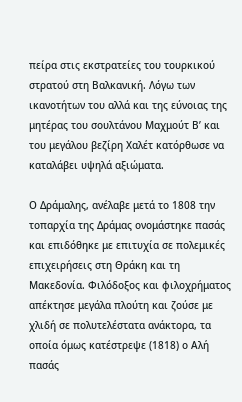πείρα στις εκστρατείες του τουρκικού στρατού στη Βαλκανική. Λόγω των ικανοτήτων του αλλά και της εύνοιας της μητέρας του σουλτάνου Μαχμούτ Β’ και του μεγάλου βεζίρη Χαλέτ κατόρθωσε να καταλάβει υψηλά αξιώματα.

Ο Δράμαλης, ανέλαβε μετά το 1808 την τοπαρχία της Δράμας ονομάστηκε πασάς και επιδόθηκε με επιτυχία σε πολεμικές επιχειρήσεις στη Θράκη και τη Μακεδονία. Φιλόδοξος και φιλοχρήματος απέκτησε μεγάλα πλούτη και ζούσε με χλιδή σε πολυτελέστατα ανάκτορα, τα οποία όμως κατέστρεψε (1818) ο Αλή πασάς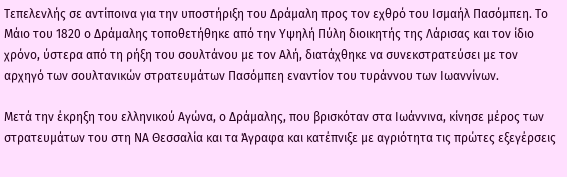Τεπελενλής σε αντίποινα για την υποστήριξη του Δράμαλη προς τον εχθρό του Ισμαήλ Πασόμπεη. Το Μάιο του 1820 ο Δράμαλης τοποθετήθηκε από την Υψηλή Πύλη διοικητής της Λάρισας και τον ίδιο χρόνο, ύστερα από τη ρήξη του σουλτάνου με τον Αλή, διατάχθηκε να συνεκστρατεύσει με τον αρχηγό των σουλτανικών στρατευμάτων Πασόμπεη εναντίον του τυράννου των Ιωαννίνων.

Μετά την έκρηξη του ελληνικού Αγώνα, ο Δράμαλης, που βρισκόταν στα Ιωάννινα, κίνησε μέρος των στρατευμάτων του στη ΝΑ Θεσσαλία και τα Άγραφα και κατέπνιξε με αγριότητα τις πρώτες εξεγέρσεις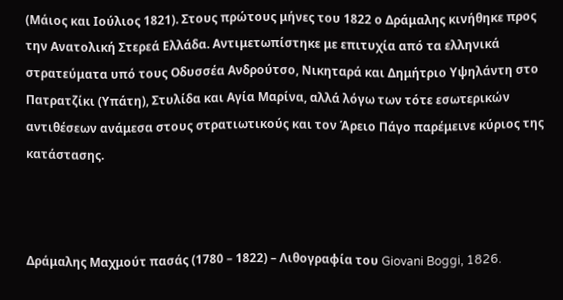(Μάιος και Ιούλιος 1821). Στους πρώτους μήνες του 1822 ο Δράμαλης κινήθηκε προς την Ανατολική Στερεά Ελλάδα. Αντιμετωπίστηκε με επιτυχία από τα ελληνικά στρατεύματα υπό τους Οδυσσέα Ανδρούτσο, Νικηταρά και Δημήτριο Υψηλάντη στο Πατρατζίκι (Υπάτη), Στυλίδα και Αγία Μαρίνα, αλλά λόγω των τότε εσωτερικών αντιθέσεων ανάμεσα στους στρατιωτικούς και τον Άρειο Πάγο παρέμεινε κύριος της κατάστασης.



Δράμαλης Μαχμούτ πασάς (1780 – 1822) – Λιθογραφία του Giovani Boggi, 1826.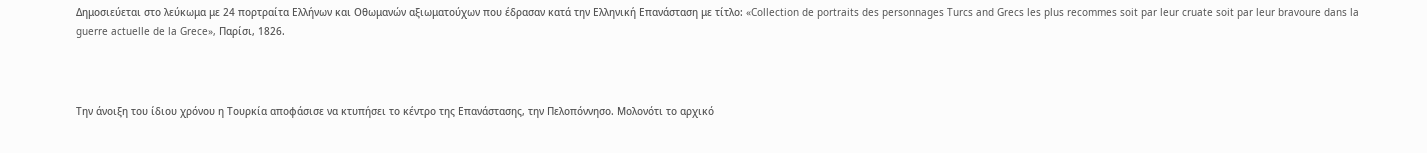Δημοσιεύεται στο λεύκωμα με 24 πορτραίτα Ελλήνων και Οθωμανών αξιωματούχων που έδρασαν κατά την Ελληνική Επανάσταση με τίτλο: «Collection de portraits des personnages Turcs and Grecs les plus recommes soit par leur cruate soit par leur bravoure dans la guerre actuelle de la Grece», Παρίσι, 1826.



Την άνοιξη του ίδιου χρόνου η Τουρκία αποφάσισε να κτυπήσει το κέντρο της Επανάστασης, την Πελοπόννησο. Μολονότι το αρχικό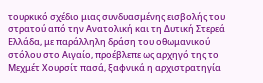τουρκικό σχέδιο μιας συνδυασμένης εισβολής του στρατού από την Ανατολική και τη Δυτική Στερεά Ελλάδα, με παράλληλη δράση του οθωμανικού στόλου στο Αιγαίο, προέβλεπε ως αρχηγό της το Μεχμέτ Χουρσίτ πασά, ξαφνικά η αρχιστρατηγία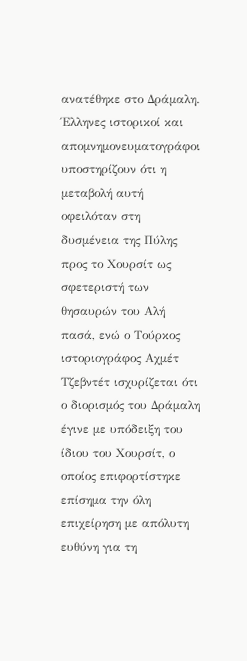ανατέθηκε στο Δράμαλη. Έλληνες ιστορικοί και απομνημονευματογράφοι υποστηρίζουν ότι η μεταβολή αυτή οφειλόταν στη δυσμένεια της Πύλης προς το Χουρσίτ ως σφετεριστή των θησαυρών του Αλή πασά, ενώ ο Τούρκος ιστοριογράφος Αχμέτ Τζεβντέτ ισχυρίζεται ότι ο διορισμός του Δράμαλη έγινε με υπόδειξη του ίδιου του Χουρσίτ, ο οποίος επιφορτίστηκε επίσημα την όλη επιχείρηση με απόλυτη ευθύνη για τη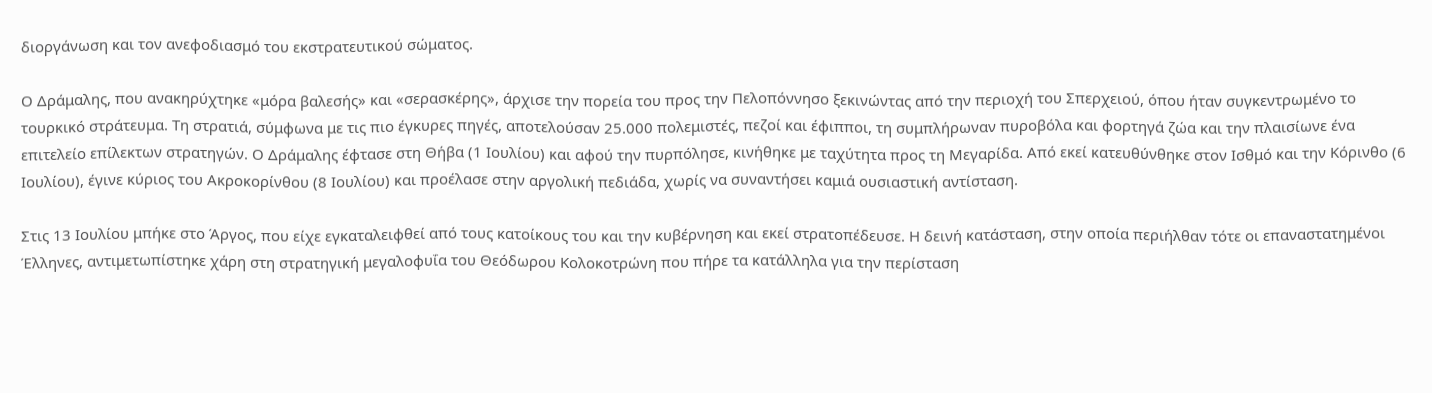διοργάνωση και τον ανεφοδιασμό του εκστρατευτικού σώματος.

Ο Δράμαλης, που ανακηρύχτηκε «μόρα βαλεσής» και «σερασκέρης», άρχισε την πορεία του προς την Πελοπόννησο ξεκινώντας από την περιοχή του Σπερχειού, όπου ήταν συγκεντρωμένο το τουρκικό στράτευμα. Τη στρατιά, σύμφωνα με τις πιο έγκυρες πηγές, αποτελούσαν 25.000 πολεμιστές, πεζοί και έφιπποι, τη συμπλήρωναν πυροβόλα και φορτηγά ζώα και την πλαισίωνε ένα επιτελείο επίλεκτων στρατηγών. Ο Δράμαλης έφτασε στη Θήβα (1 Ιουλίου) και αφού την πυρπόλησε, κινήθηκε με ταχύτητα προς τη Μεγαρίδα. Από εκεί κατευθύνθηκε στον Ισθμό και την Κόρινθο (6 Ιουλίου), έγινε κύριος του Ακροκορίνθου (8 Ιουλίου) και προέλασε στην αργολική πεδιάδα, χωρίς να συναντήσει καμιά ουσιαστική αντίσταση.

Στις 13 Ιουλίου μπήκε στο Άργος, που είχε εγκαταλειφθεί από τους κατοίκους του και την κυβέρνηση και εκεί στρατοπέδευσε. Η δεινή κατάσταση, στην οποία περιήλθαν τότε οι επαναστατημένοι Έλληνες, αντιμετωπίστηκε χάρη στη στρατηγική μεγαλοφυΐα του Θεόδωρου Κολοκοτρώνη που πήρε τα κατάλληλα για την περίσταση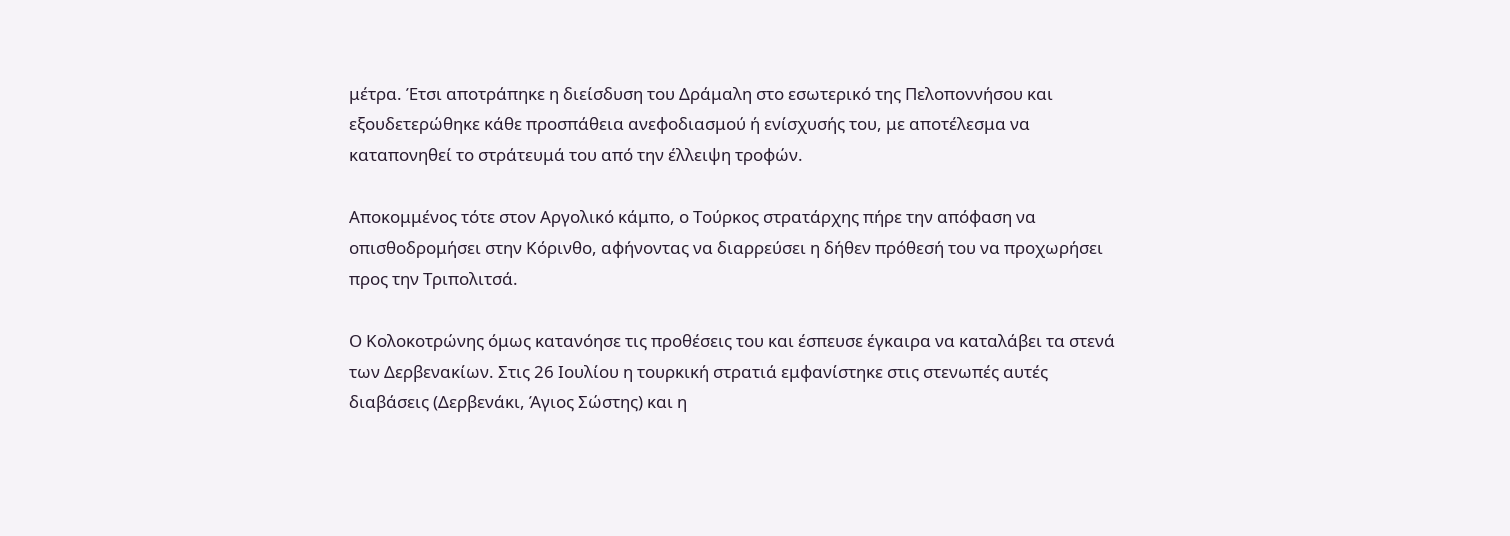μέτρα. Έτσι αποτράπηκε η διείσδυση του Δράμαλη στο εσωτερικό της Πελοποννήσου και εξουδετερώθηκε κάθε προσπάθεια ανεφοδιασμού ή ενίσχυσής του, με αποτέλεσμα να καταπονηθεί το στράτευμά του από την έλλειψη τροφών.

Αποκομμένος τότε στον Αργολικό κάμπο, ο Τούρκος στρατάρχης πήρε την απόφαση να οπισθοδρομήσει στην Κόρινθο, αφήνοντας να διαρρεύσει η δήθεν πρόθεσή του να προχωρήσει προς την Τριπολιτσά.

Ο Κολοκοτρώνης όμως κατανόησε τις προθέσεις του και έσπευσε έγκαιρα να καταλάβει τα στενά των Δερβενακίων. Στις 26 Ιουλίου η τουρκική στρατιά εμφανίστηκε στις στενωπές αυτές διαβάσεις (Δερβενάκι, Άγιος Σώστης) και η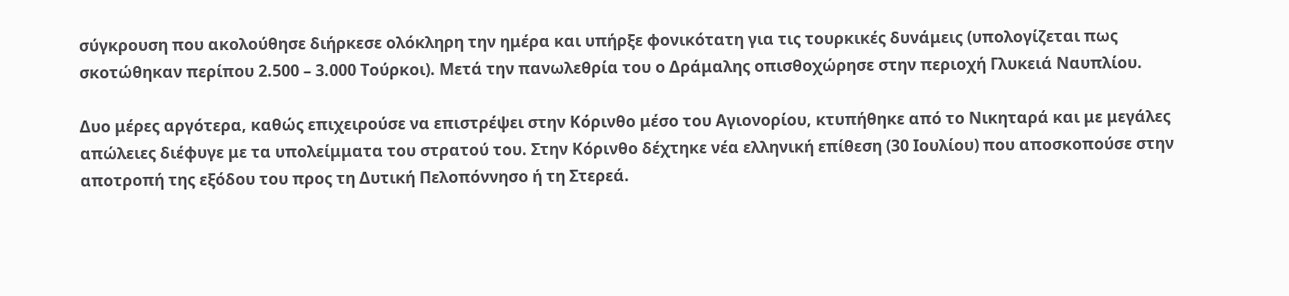σύγκρουση που ακολούθησε διήρκεσε ολόκληρη την ημέρα και υπήρξε φονικότατη για τις τουρκικές δυνάμεις (υπολογίζεται πως σκοτώθηκαν περίπου 2.500 – 3.000 Τούρκοι). Μετά την πανωλεθρία του ο Δράμαλης οπισθοχώρησε στην περιοχή Γλυκειά Ναυπλίου.

Δυο μέρες αργότερα, καθώς επιχειρούσε να επιστρέψει στην Κόρινθο μέσο του Αγιονορίου, κτυπήθηκε από το Νικηταρά και με μεγάλες απώλειες διέφυγε με τα υπολείμματα του στρατού του. Στην Κόρινθο δέχτηκε νέα ελληνική επίθεση (30 Ιουλίου) που αποσκοπούσε στην αποτροπή της εξόδου του προς τη Δυτική Πελοπόννησο ή τη Στερεά.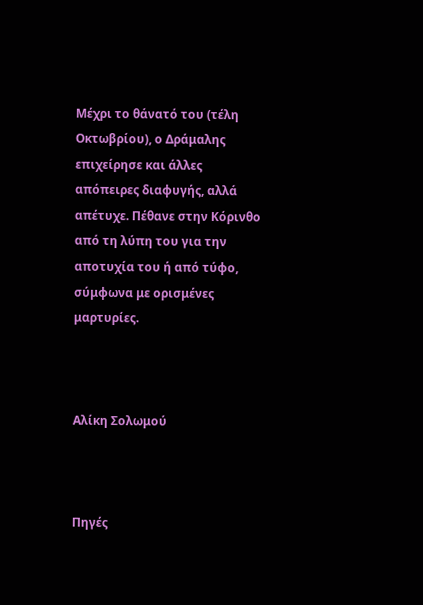Μέχρι το θάνατό του (τέλη Οκτωβρίου), ο Δράμαλης επιχείρησε και άλλες απόπειρες διαφυγής, αλλά απέτυχε. Πέθανε στην Κόρινθο από τη λύπη του για την αποτυχία του ή από τύφο, σύμφωνα με ορισμένες μαρτυρίες.



Αλίκη Σολωμού



Πηγές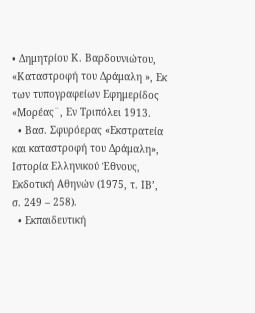• Δημητρίου Κ. Βαρδουνιώτου, «Καταστροφή του Δράμαλη », Εκ των τυπογραφείων Εφημερίδος «Μορέας¨, Εν Τριπόλει 1913.
  • Βασ. Σφυρόερας «Εκστρατεία και καταστροφή του Δράμαλη», Ιστορία Ελληνικού Έθνους, Εκδοτική Αθηνών (1975, τ. ΙΒ’, σ. 249 – 258).
  • Εκπαιδευτική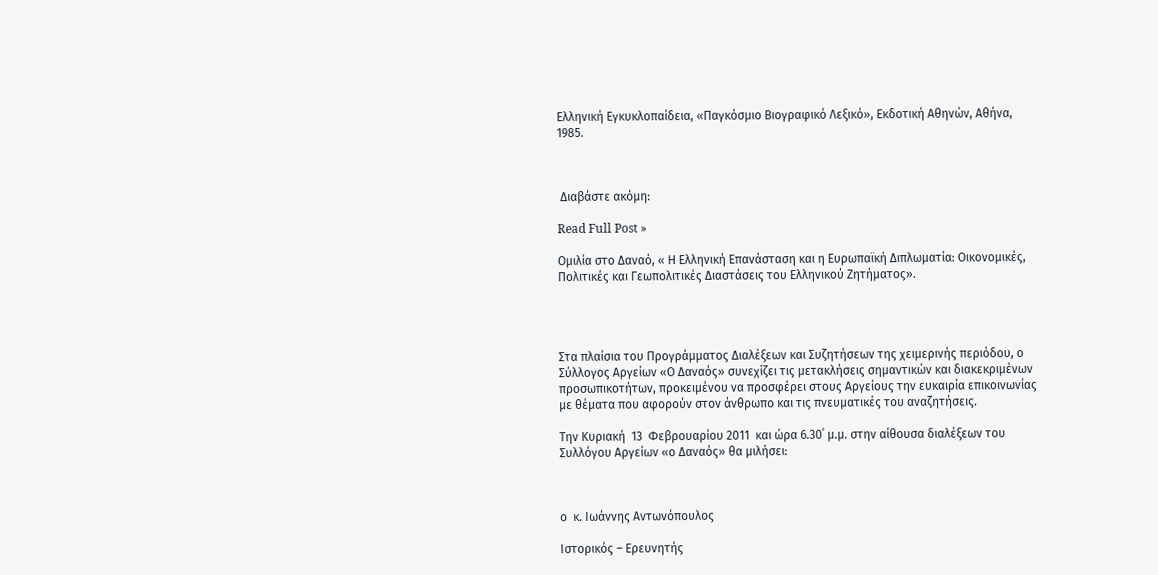Ελληνική Εγκυκλοπαίδεια, «Παγκόσμιο Βιογραφικό Λεξικό», Εκδοτική Αθηνών, Αθήνα, 1985.



 Διαβάστε ακόμη:

Read Full Post »

Ομιλία στο Δαναό, « Η Ελληνική Επανάσταση και η Ευρωπαϊκή Διπλωματία: Οικονομικές, Πολιτικές και Γεωπολιτικές Διαστάσεις του Ελληνικού Ζητήματος».




Στα πλαίσια του Προγράμματος Διαλέξεων και Συζητήσεων της χειμερινής περιόδου, ο Σύλλογος Αργείων «Ο Δαναός» συνεχίζει τις μετακλήσεις σημαντικών και διακεκριμένων  προσωπικοτήτων, προκειμένου να προσφέρει στους Αργείους την ευκαιρία επικοινωνίας με θέματα που αφορούν στον άνθρωπο και τις πνευματικές του αναζητήσεις.

Την Κυριακή  13  Φεβρουαρίου 2011  και ώρα 6.30΄ μ.μ. στην αίθουσα διαλέξεων του Συλλόγου Αργείων «ο Δαναός» θα μιλήσει:



ο  κ. Ιωάννης Αντωνόπουλος

Ιστορικός – Ερευνητής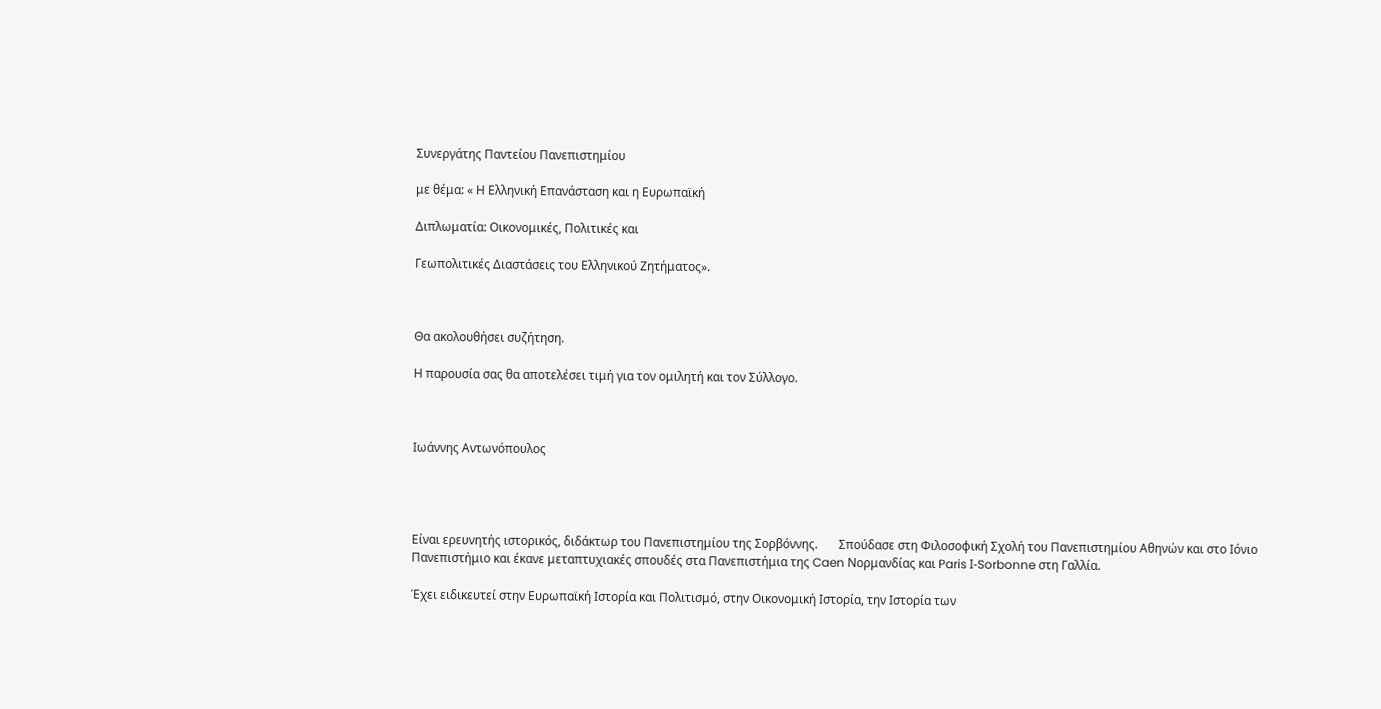Συνεργάτης Παντείου Πανεπιστημίου

με θέμα: « Η Ελληνική Επανάσταση και η Ευρωπαϊκή

Διπλωματία: Οικονομικές, Πολιτικές και

Γεωπολιτικές Διαστάσεις του Ελληνικού Ζητήματος».



Θα ακολουθήσει συζήτηση.

Η παρουσία σας θα αποτελέσει τιμή για τον ομιλητή και τον Σύλλογο.



Ιωάννης Αντωνόπουλος




Είναι ερευνητής ιστορικός, διδάκτωρ του Πανεπιστημίου της Σορβόννης.       Σπούδασε στη Φιλοσοφική Σχολή του Πανεπιστημίου Αθηνών και στο Ιόνιο Πανεπιστήμιο και έκανε μεταπτυχιακές σπουδές στα Πανεπιστήμια της Caen Νορμανδίας και Paris Ι-Sorbonne στη Γαλλία.

Έχει ειδικευτεί στην Ευρωπαϊκή Ιστορία και Πολιτισμό, στην Οικονομική Ιστορία, την Ιστορία των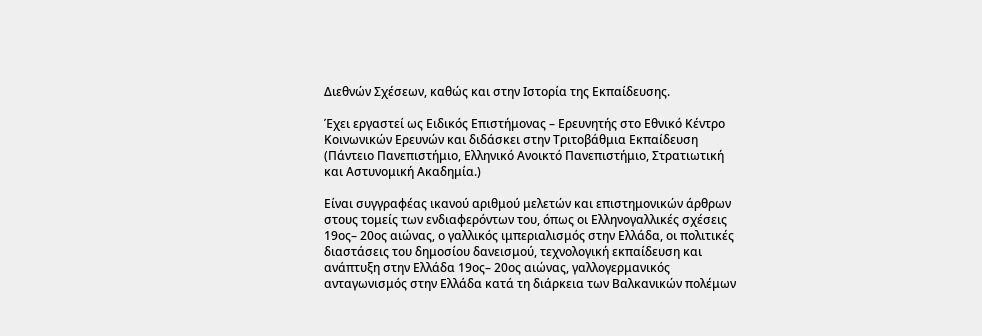Διεθνών Σχέσεων, καθώς και στην Ιστορία της Εκπαίδευσης.

Έχει εργαστεί ως Ειδικός Επιστήμονας – Ερευνητής στο Εθνικό Κέντρο Κοινωνικών Ερευνών και διδάσκει στην Τριτοβάθμια Εκπαίδευση (Πάντειο Πανεπιστήμιο, Ελληνικό Ανοικτό Πανεπιστήμιο, Στρατιωτική και Αστυνομική Ακαδημία.)

Είναι συγγραφέας ικανού αριθμού μελετών και επιστημονικών άρθρων στους τομείς των ενδιαφερόντων του, όπως οι Ελληνογαλλικές σχέσεις  19ος– 20ος αιώνας, ο γαλλικός ιμπεριαλισμός στην Ελλάδα, οι πολιτικές διαστάσεις του δημοσίου δανεισμού, τεχνολογική εκπαίδευση και ανάπτυξη στην Ελλάδα 19ος– 20ος αιώνας, γαλλογερμανικός ανταγωνισμός στην Ελλάδα κατά τη διάρκεια των Βαλκανικών πολέμων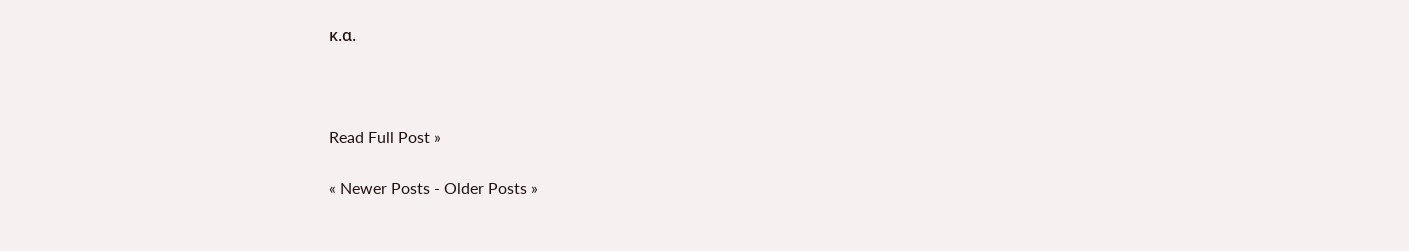κ.α.



Read Full Post »

« Newer Posts - Older Posts »